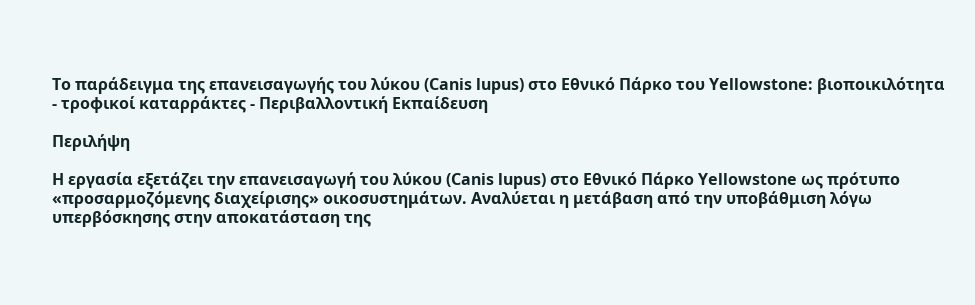Το παράδειγμα της επανεισαγωγής του λύκου (Canis lupus) στο Εθνικό Πάρκο του Yellowstone: βιοποικιλότητα - τροφικοί καταρράκτες - Περιβαλλοντική Εκπαίδευση

Περιλήψη

Η εργασία εξετάζει την επανεισαγωγή του λύκου (Canis lupus) στο Εθνικό Πάρκο Yellowstone ως πρότυπο «προσαρμοζόμενης διαχείρισης» οικοσυστημάτων. Αναλύεται η μετάβαση από την υποβάθμιση λόγω υπερβόσκησης στην αποκατάσταση της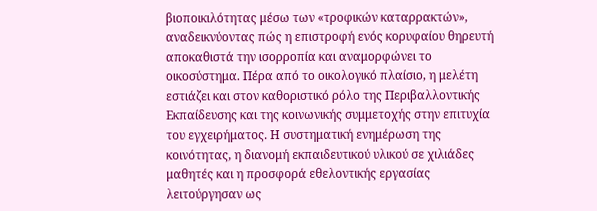βιοποικιλότητας μέσω των «τροφικών καταρρακτών», αναδεικνύοντας πώς η επιστροφή ενός κορυφαίου θηρευτή αποκαθιστά την ισορροπία και αναμορφώνει το οικοσύστημα. Πέρα από το οικολογικό πλαίσιο, η μελέτη εστιάζει και στον καθοριστικό ρόλο της Περιβαλλοντικής Εκπαίδευσης και της κοινωνικής συμμετοχής στην επιτυχία του εγχειρήματος. Η συστηματική ενημέρωση της κοινότητας, η διανομή εκπαιδευτικού υλικού σε χιλιάδες μαθητές και η προσφορά εθελοντικής εργασίας λειτούργησαν ως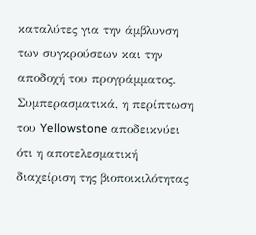καταλύτες για την άμβλυνση των συγκρούσεων και την αποδοχή του προγράμματος. Συμπερασματικά, η περίπτωση του Yellowstone αποδεικνύει ότι η αποτελεσματική διαχείριση της βιοποικιλότητας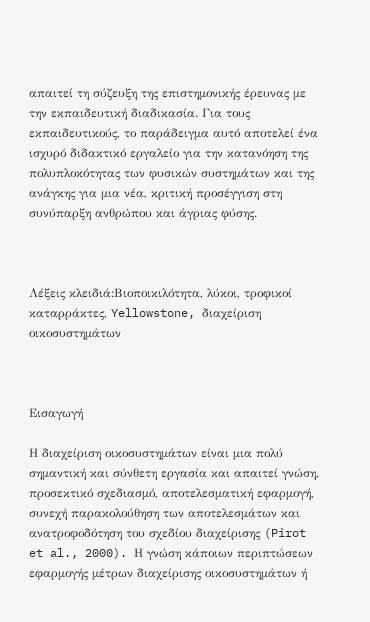απαιτεί τη σύζευξη της επιστημονικής έρευνας με την εκπαιδευτική διαδικασία. Για τους εκπαιδευτικούς, το παράδειγμα αυτό αποτελεί ένα ισχυρό διδακτικό εργαλείο για την κατανόηση της πολυπλοκότητας των φυσικών συστημάτων και της ανάγκης για μια νέα, κριτική προσέγγιση στη συνύπαρξη ανθρώπου και άγριας φύσης.



Λέξεις κλειδιά:Βιοποικιλότητα, λύκοι, τροφικοί καταρράκτες, Yellowstone, διαχείριση οικοσυστημάτων



Εισαγωγή

Η διαχείριση οικοσυστημάτων είναι μια πολύ σημαντική και σύνθετη εργασία και απαιτεί γνώση, προσεκτικό σχεδιασμό, αποτελεσματική εφαρμογή, συνεχή παρακολούθηση των αποτελεσμάτων και ανατροφοδότηση του σχεδίου διαχείρισης (Pirot et al., 2000). Η γνώση κάποιων περιπτώσεων εφαρμογής μέτρων διαχείρισης οικοσυστημάτων ή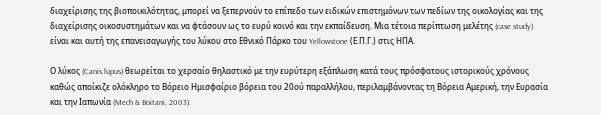διαχείρισης της βιοποικιλότητας, μπορεί να ξεπερνούν το επίπεδο των ειδικών επιστημόνων των πεδίων της οικολογίας και της διαχείρισης οικοσυστημάτων και να φτάσουν ως το ευρύ κοινό και την εκπαίδευση. Μια τέτοια περίπτωση μελέτης (case study) είναι και αυτή της επανεισαγωγής του λύκου στο Εθνικό Πάρκο του Yellowstone (Ε.Π.Γ.) στις ΗΠΑ.

Ο λύκος (Canis lupus) θεωρείται το χερσαίο θηλαστικό με την ευρύτερη εξάπλωση κατά τους πρόσφατους ιστορικούς χρόνους καθώς αποίκιζε ολόκληρο το Βόρειο Ημισφαίριο βόρεια του 20ού παραλλήλου, περιλαμβάνοντας τη Βόρεια Αμερική, την Ευρασία και την Ιαπωνία (Mech & Boitani, 2003).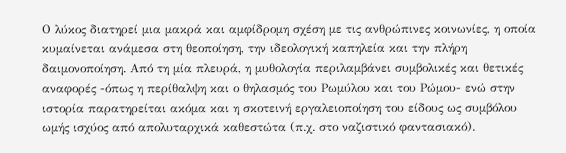Ο λύκος διατηρεί μια μακρά και αμφίδρομη σχέση με τις ανθρώπινες κοινωνίες, η οποία κυμαίνεται ανάμεσα στη θεοποίηση, την ιδεολογική καπηλεία και την πλήρη δαιμονοποίηση. Από τη μία πλευρά, η μυθολογία περιλαμβάνει συμβολικές και θετικές αναφορές -όπως η περίθαλψη και ο θηλασμός του Ρωμύλου και του Ρώμου- ενώ στην ιστορία παρατηρείται ακόμα και η σκοτεινή εργαλειοποίηση του είδους ως συμβόλου ωμής ισχύος από απολυταρχικά καθεστώτα (π.χ. στο ναζιστικό φαντασιακό).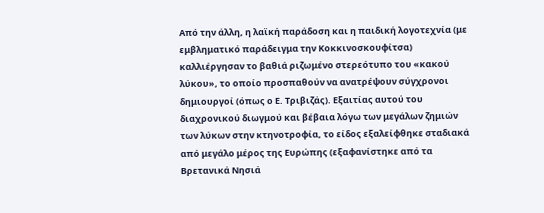Από την άλλη, η λαϊκή παράδοση και η παιδική λογοτεχνία (με εμβληματικό παράδειγμα την Κοκκινοσκουφίτσα) καλλιέργησαν το βαθιά ριζωμένο στερεότυπο του «κακού λύκου», το οποίο προσπαθούν να ανατρέψουν σύγχρονοι δημιουργοί (όπως ο Ε. Τριβιζάς). Εξαιτίας αυτού του διαχρονικού διωγμού και βέβαια λόγω των μεγάλων ζημιών των λύκων στην κτηνοτροφία, το είδος εξαλείφθηκε σταδιακά από μεγάλο μέρος της Ευρώπης (εξαφανίστηκε από τα Βρετανικά Νησιά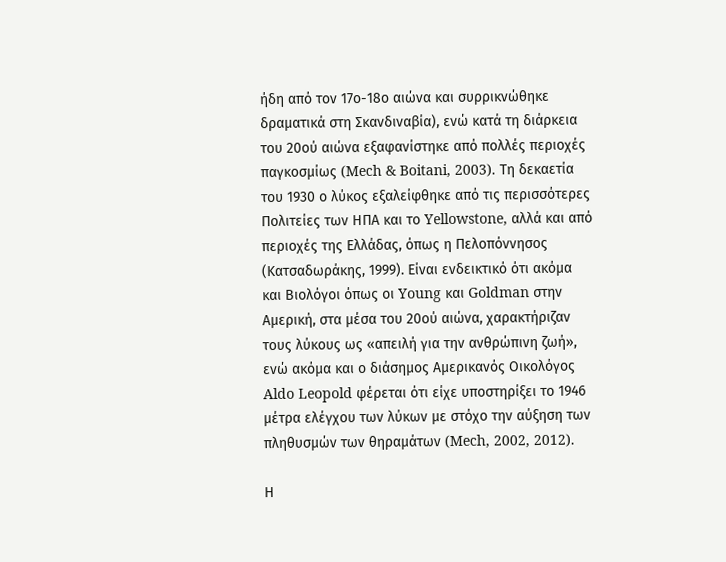ήδη από τον 17ο-18ο αιώνα και συρρικνώθηκε δραματικά στη Σκανδιναβία), ενώ κατά τη διάρκεια του 20ού αιώνα εξαφανίστηκε από πολλές περιοχές παγκοσμίως (Mech & Boitani, 2003). Τη δεκαετία του 1930 ο λύκος εξαλείφθηκε από τις περισσότερες Πολιτείες των ΗΠΑ και το Yellowstone, αλλά και από περιοχές της Ελλάδας, όπως η Πελοπόννησος (Κατσαδωράκης, 1999). Είναι ενδεικτικό ότι ακόμα και Βιολόγοι όπως οι Young και Goldman στην Αμερική, στα μέσα του 20ού αιώνα, χαρακτήριζαν τους λύκους ως «απειλή για την ανθρώπινη ζωή», ενώ ακόμα και ο διάσημος Αμερικανός Οικολόγος Aldo Leopold φέρεται ότι είχε υποστηρίξει το 1946 μέτρα ελέγχου των λύκων με στόχο την αύξηση των πληθυσμών των θηραμάτων (Mech, 2002, 2012).

Η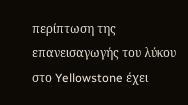περίπτωση της επανεισαγωγής του λύκου στο Yellowstone έχει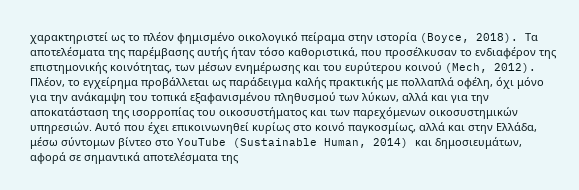χαρακτηριστεί ως το πλέον φημισμένο οικολογικό πείραμα στην ιστορία (Boyce, 2018). Τα αποτελέσματα της παρέμβασης αυτής ήταν τόσο καθοριστικά, που προσέλκυσαν το ενδιαφέρον της επιστημονικής κοινότητας, των μέσων ενημέρωσης και του ευρύτερου κοινού (Mech, 2012). Πλέον, το εγχείρημα προβάλλεται ως παράδειγμα καλής πρακτικής με πολλαπλά οφέλη, όχι μόνο για την ανάκαμψη του τοπικά εξαφανισμένου πληθυσμού των λύκων, αλλά και για την αποκατάσταση της ισορροπίας του οικοσυστήματος και των παρεχόμενων οικοσυστημικών υπηρεσιών. Αυτό που έχει επικοινωνηθεί κυρίως στο κοινό παγκοσμίως, αλλά και στην Ελλάδα, μέσω σύντομων βίντεο στο YouTube (Sustainable Human, 2014) και δημοσιευμάτων, αφορά σε σημαντικά αποτελέσματα της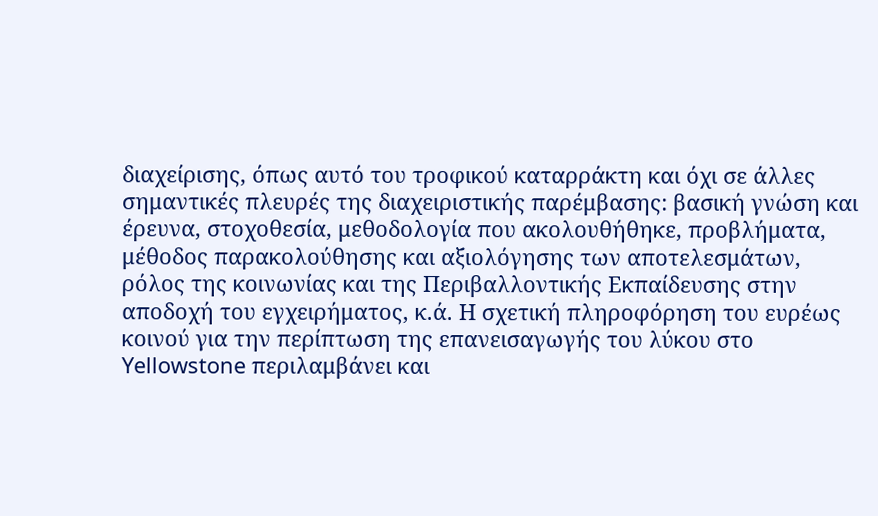διαχείρισης, όπως αυτό του τροφικού καταρράκτη και όχι σε άλλες σημαντικές πλευρές της διαχειριστικής παρέμβασης: βασική γνώση και έρευνα, στοχοθεσία, μεθοδολογία που ακολουθήθηκε, προβλήματα, μέθοδος παρακολούθησης και αξιολόγησης των αποτελεσμάτων, ρόλος της κοινωνίας και της Περιβαλλοντικής Εκπαίδευσης στην αποδοχή του εγχειρήματος, κ.ά. Η σχετική πληροφόρηση του ευρέως κοινού για την περίπτωση της επανεισαγωγής του λύκου στο Yellowstone περιλαμβάνει και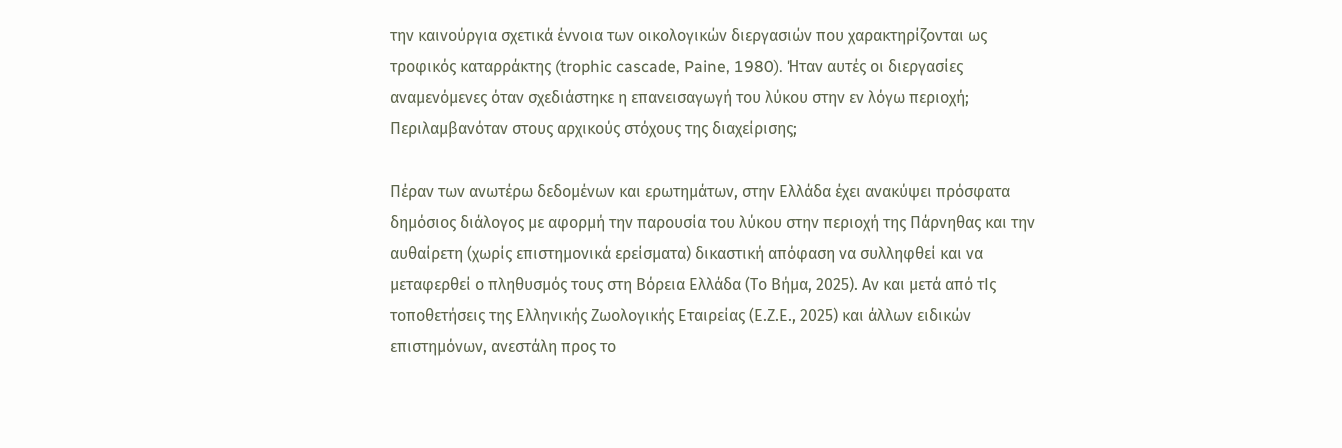την καινούργια σχετικά έννοια των οικολογικών διεργασιών που χαρακτηρίζονται ως τροφικός καταρράκτης (trophic cascade, Paine, 1980). Ήταν αυτές οι διεργασίες αναμενόμενες όταν σχεδιάστηκε η επανεισαγωγή του λύκου στην εν λόγω περιοχή; Περιλαμβανόταν στους αρχικούς στόχους της διαχείρισης;

Πέραν των ανωτέρω δεδομένων και ερωτημάτων, στην Ελλάδα έχει ανακύψει πρόσφατα δημόσιος διάλογος με αφορμή την παρουσία του λύκου στην περιοχή της Πάρνηθας και την αυθαίρετη (χωρίς επιστημονικά ερείσματα) δικαστική απόφαση να συλληφθεί και να μεταφερθεί ο πληθυσμός τους στη Βόρεια Ελλάδα (Το Βήμα, 2025). Αν και μετά από τΙς τοποθετήσεις της Ελληνικής Ζωολογικής Εταιρείας (Ε.Ζ.Ε., 2025) και άλλων ειδικών επιστημόνων, ανεστάλη προς το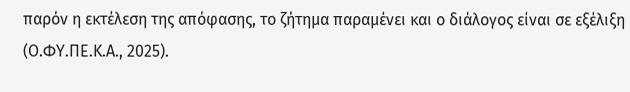παρόν η εκτέλεση της απόφασης, το ζήτημα παραμένει και ο διάλογος είναι σε εξέλιξη (Ο.ΦΥ.ΠΕ.Κ.Α., 2025).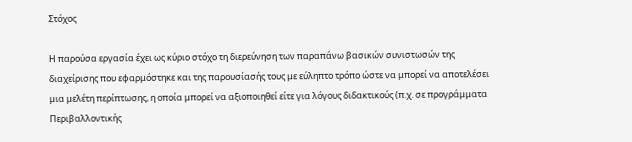Στόχος

Η παρούσα εργασία έχει ως κύριο στόχο τη διερεύνηση των παραπάνω βασικών συνιστωσών της διαχείρισης που εφαρμόστηκε και της παρουσίασής τους με εύληπτο τρόπο ώστε να μπορεί να αποτελέσει μια μελέτη περίπτωσης, η οποία μπορεί να αξιοποιηθεί είτε για λόγους διδακτικούς (π.χ. σε προγράμματα Περιβαλλοντικής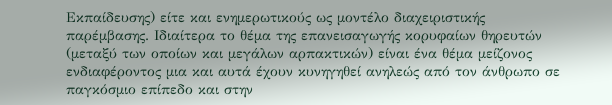Εκπαίδευσης) είτε και ενημερωτικούς ως μοντέλο διαχειριστικής παρέμβασης. Ιδιαίτερα το θέμα της επανεισαγωγής κορυφαίων θηρευτών (μεταξύ των οποίων και μεγάλων αρπακτικών) είναι ένα θέμα μείζονος ενδιαφέροντος μια και αυτά έχουν κυνηγηθεί ανηλεώς από τον άνθρωπο σε παγκόσμιο επίπεδο και στην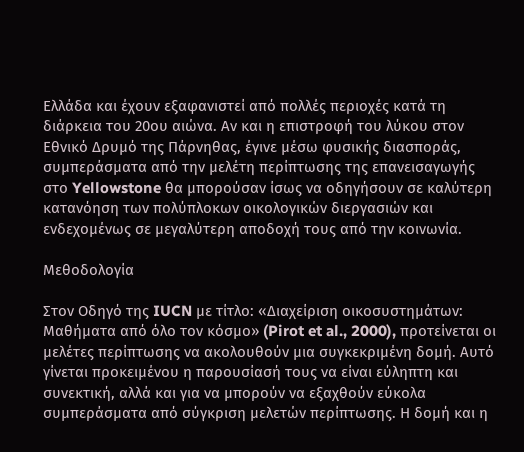Ελλάδα και έχουν εξαφανιστεί από πολλές περιοχές κατά τη διάρκεια του 20ου αιώνα. Αν και η επιστροφή του λύκου στον Εθνικό Δρυμό της Πάρνηθας, έγινε μέσω φυσικής διασποράς, συμπεράσματα από την μελέτη περίπτωσης της επανεισαγωγής στο Yellowstone θα μπορούσαν ίσως να οδηγήσουν σε καλύτερη κατανόηση των πολύπλοκων οικολογικών διεργασιών και ενδεχομένως σε μεγαλύτερη αποδοχή τους από την κοινωνία.

Μεθοδολογία

Στον Οδηγό της IUCN με τίτλο: «Διαχείριση οικοσυστημάτων: Μαθήματα από όλο τον κόσμο» (Pirot et al., 2000), προτείνεται οι μελέτες περίπτωσης να ακολουθούν μια συγκεκριμένη δομή. Αυτό γίνεται προκειμένου η παρουσίασή τους να είναι εύληπτη και συνεκτική, αλλά και για να μπορούν να εξαχθούν εύκολα συμπεράσματα από σύγκριση μελετών περίπτωσης. Η δομή και η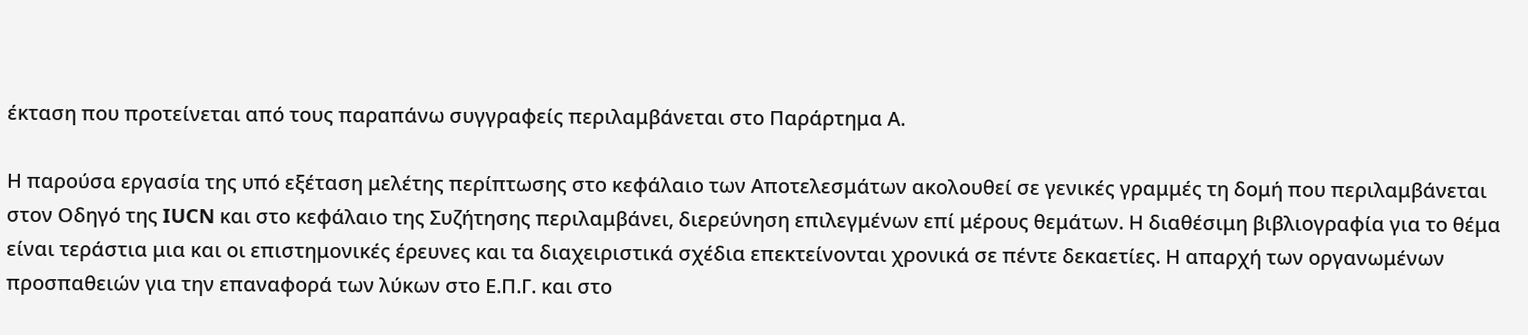έκταση που προτείνεται από τους παραπάνω συγγραφείς περιλαμβάνεται στο Παράρτημα Α.

Η παρούσα εργασία της υπό εξέταση μελέτης περίπτωσης στο κεφάλαιο των Αποτελεσμάτων ακολουθεί σε γενικές γραμμές τη δομή που περιλαμβάνεται στον Οδηγό της IUCN και στο κεφάλαιο της Συζήτησης περιλαμβάνει, διερεύνηση επιλεγμένων επί μέρους θεμάτων. Η διαθέσιμη βιβλιογραφία για το θέμα είναι τεράστια μια και οι επιστημονικές έρευνες και τα διαχειριστικά σχέδια επεκτείνονται χρονικά σε πέντε δεκαετίες. Η απαρχή των οργανωμένων προσπαθειών για την επαναφορά των λύκων στο Ε.Π.Γ. και στο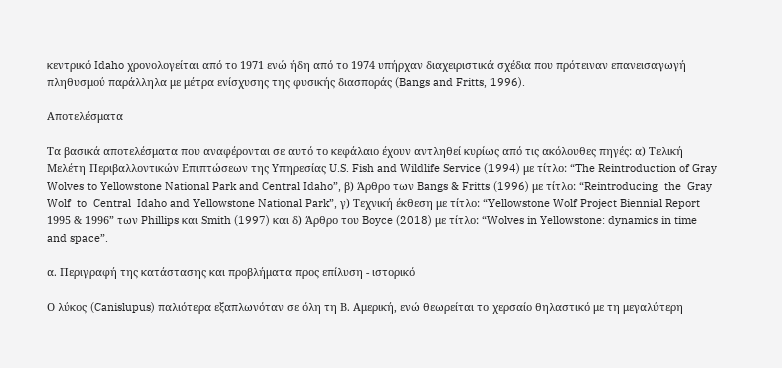κεντρικό Idaho χρονολογείται από το 1971 ενώ ήδη από το 1974 υπήρχαν διαχειριστικά σχέδια που πρότειναν επανεισαγωγή πληθυσμού παράλληλα με μέτρα ενίσχυσης της φυσικής διασποράς (Bangs and Fritts, 1996).

Αποτελέσματα

Τα βασικά αποτελέσματα που αναφέρονται σε αυτό το κεφάλαιο έχουν αντληθεί κυρίως από τις ακόλουθες πηγές: α) Τελική Μελέτη Περιβαλλοντικών Επιπτώσεων της Υπηρεσίας U.S. Fish and Wildlife Service (1994) με τίτλο: “The Reintroduction of Gray Wolves to Yellowstone National Park and Central Idaho”, β) Άρθρο των Bangs & Fritts (1996) με τίτλο: “Reintroducing  the  Gray  Wolf  to  Central  Idaho and Yellowstone National Park”, γ) Τεχνική έκθεση με τίτλο: “Yellowstone Wolf Project Biennial Report 1995 & 1996” των Phillips και Smith (1997) και δ) Άρθρο του Boyce (2018) με τίτλο: “Wolves in Yellowstone: dynamics in time and space”.

α. Περιγραφή της κατάστασης και προβλήματα προς επίλυση - ιστορικό

Ο λύκος (Canislupus) παλιότερα εξαπλωνόταν σε όλη τη Β. Αμερική, ενώ θεωρείται το χερσαίο θηλαστικό με τη μεγαλύτερη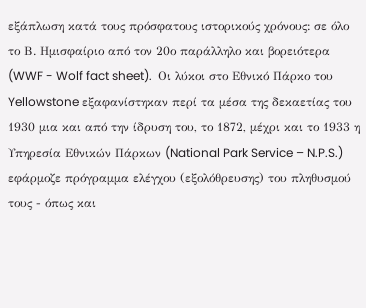εξάπλωση κατά τους πρόσφατους ιστορικούς χρόνους: σε όλο το Β. Ημισφαίριο από τον 20ο παράλληλο και βορειότερα (WWF - Wolf fact sheet).  Οι λύκοι στο Εθνικό Πάρκο του Yellowstone εξαφανίστηκαν περί τα μέσα της δεκαετίας του 1930 μια και από την ίδρυση του, το 1872, μέχρι και το 1933 η Υπηρεσία Εθνικών Πάρκων (National Park Service – N.P.S.) εφάρμοζε πρόγραμμα ελέγχου (εξολόθρευσης) του πληθυσμού τους - όπως και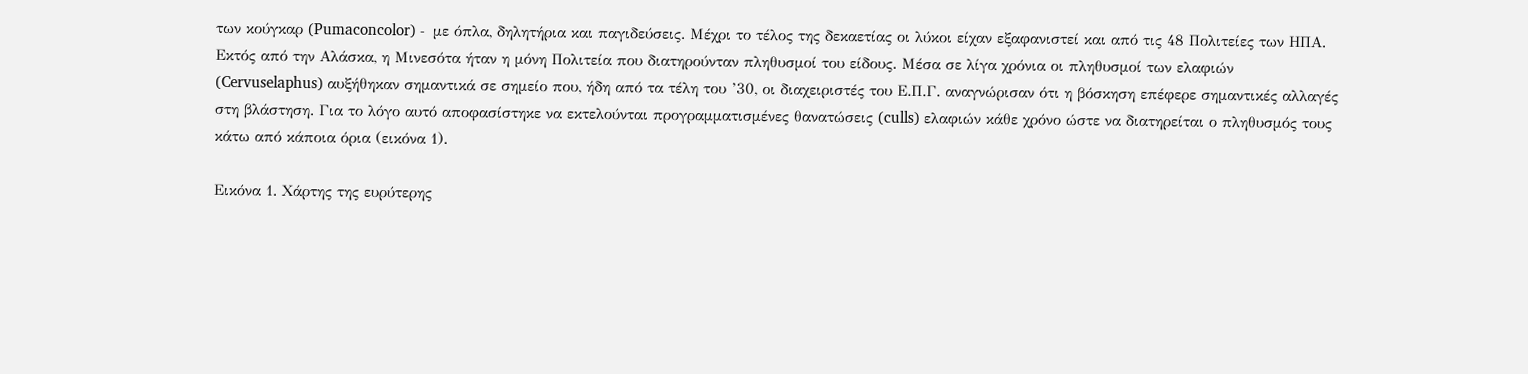των κούγκαρ (Pumaconcolor) -  με όπλα, δηλητήρια και παγιδεύσεις. Μέχρι το τέλος της δεκαετίας οι λύκοι είχαν εξαφανιστεί και από τις 48 Πολιτείες των ΗΠΑ. Εκτός από την Αλάσκα, η Μινεσότα ήταν η μόνη Πολιτεία που διατηρούνταν πληθυσμοί του είδους. Μέσα σε λίγα χρόνια οι πληθυσμοί των ελαφιών (Cervuselaphus) αυξήθηκαν σημαντικά σε σημείο που, ήδη από τα τέλη του ’30, οι διαχειριστές του Ε.Π.Γ. αναγνώρισαν ότι η βόσκηση επέφερε σημαντικές αλλαγές στη βλάστηση. Για το λόγο αυτό αποφασίστηκε να εκτελούνται προγραμματισμένες θανατώσεις (culls) ελαφιών κάθε χρόνο ώστε να διατηρείται ο πληθυσμός τους κάτω από κάποια όρια (εικόνα 1).

Εικόνα 1. Χάρτης της ευρύτερης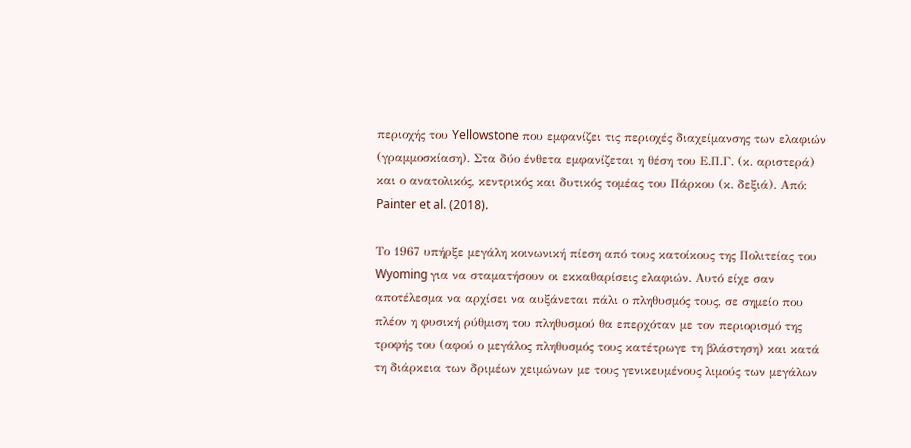περιοχής του Yellowstone που εμφανίζει τις περιοχές διαχείμανσης των ελαφιών (γραμμοσκίαση). Στα δύο ένθετα εμφανίζεται η θέση του Ε.Π.Γ. (κ. αριστερά) και ο ανατολικός, κεντρικός και δυτικός τομέας του Πάρκου (κ. δεξιά). Από: Painter et al. (2018).

Το 1967 υπήρξε μεγάλη κοινωνική πίεση από τους κατοίκους της Πολιτείας του Wyoming για να σταματήσουν οι εκκαθαρίσεις ελαφιών. Αυτό είχε σαν αποτέλεσμα να αρχίσει να αυξάνεται πάλι ο πληθυσμός τους, σε σημείο που πλέον η φυσική ρύθμιση του πληθυσμού θα επερχόταν με τον περιορισμό της τροφής του (αφού ο μεγάλος πληθυσμός τους κατέτρωγε τη βλάστηση) και κατά τη διάρκεια των δριμέων χειμώνων με τους γενικευμένους λιμούς των μεγάλων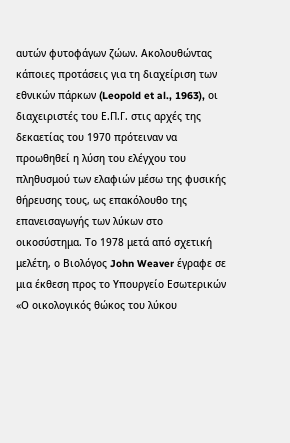αυτών φυτοφάγων ζώων. Ακολουθώντας κάποιες προτάσεις για τη διαχείριση των εθνικών πάρκων (Leopold et al., 1963), οι διαχειριστές του Ε.Π.Γ. στις αρχές της δεκαετίας του 1970 πρότειναν να προωθηθεί η λύση του ελέγχου του πληθυσμού των ελαφιών μέσω της φυσικής θήρευσης τους, ως επακόλουθο της επανεισαγωγής των λύκων στο οικοσύστημα. Το 1978 μετά από σχετική μελέτη, ο Βιολόγος John Weaver έγραφε σε μια έκθεση προς το Υπουργείο Εσωτερικών «Ο οικολογικός θώκος του λύκου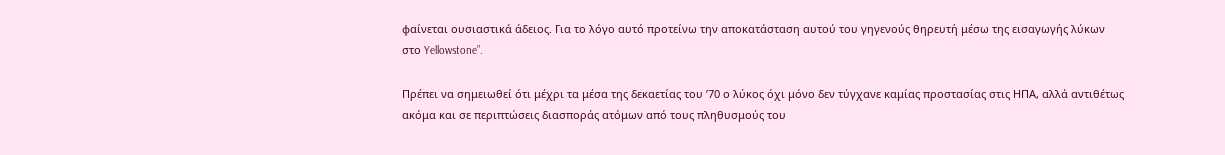φαίνεται ουσιαστικά άδειος. Για το λόγο αυτό προτείνω την αποκατάσταση αυτού του γηγενούς θηρευτή μέσω της εισαγωγής λύκων στο Yellowstone”.

Πρέπει να σημειωθεί ότι μέχρι τα μέσα της δεκαετίας του ’70 ο λύκος όχι μόνο δεν τύγχανε καμίας προστασίας στις ΗΠΑ, αλλά αντιθέτως ακόμα και σε περιπτώσεις διασποράς ατόμων από τους πληθυσμούς του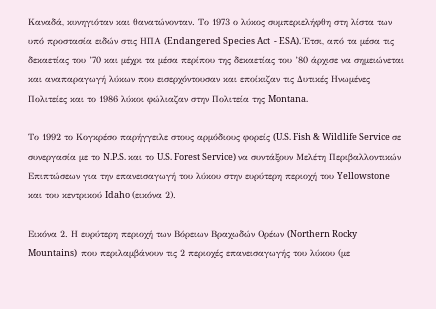Καναδά, κυνηγιόταν και θανατώνονταν. Το 1973 ο λύκος συμπεριελήφθη στη λίστα των υπό προστασία ειδών στις ΗΠΑ (Endangered Species Act  - ESA). Έτσι, από τα μέσα τις δεκαετίας του ’70 και μέχρι τα μέσα περίπου της δεκαετίας του ’80 άρχισε να σημειώνεται και αναπαραγωγή λύκων που εισερχόντουσαν και εποίκιζαν τις Δυτικές Ηνωμένες Πολιτείες και το 1986 λύκοι φώλιαζαν στην Πολιτεία της Montana.

Το 1992 το Κογκρέσο παρήγγειλε στους αρμόδιους φορείς (U.S. Fish & Wildlife Service σε συνεργασία με το N.P.S. και το U.S. Forest Service) να συντάξουν Μελέτη Περιβαλλοντικών Επιπτώσεων για την επανεισαγωγή του λύκου στην ευρύτερη περιοχή του Yellowstone και του κεντρικού Idaho (εικόνα 2).

Εικόνα 2. Η ευρύτερη περιοχή των Βόρειων Βραχωδών Ορέων (Northern Rocky Mountains)  που περιλαμβάνουν τις 2 περιοχές επανεισαγωγής του λύκου (με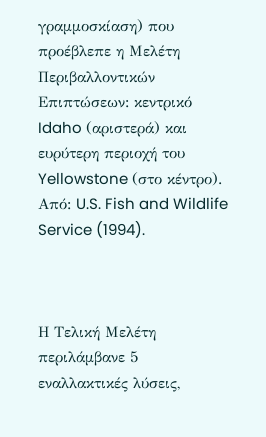γραμμοσκίαση) που προέβλεπε η Μελέτη Περιβαλλοντικών Επιπτώσεων: κεντρικό  Idaho (αριστερά) και ευρύτερη περιοχή του Yellowstone (στο κέντρο). Από: U.S. Fish and Wildlife Service (1994).



Η Τελική Μελέτη περιλάμβανε 5 εναλλακτικές λύσεις,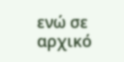ενώ σε αρχικό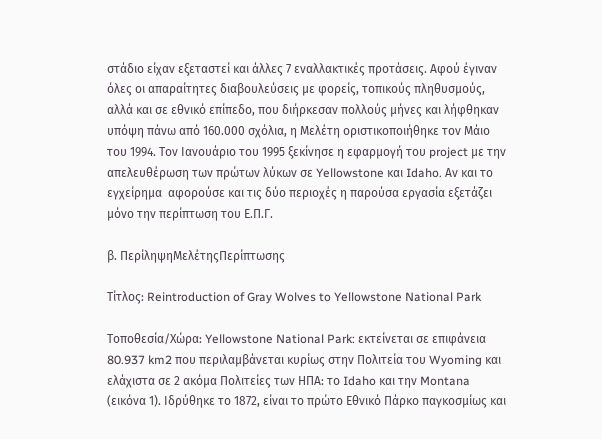στάδιο είχαν εξεταστεί και άλλες 7 εναλλακτικές προτάσεις. Αφού έγιναν όλες οι απαραίτητες διαβουλεύσεις με φορείς, τοπικούς πληθυσμούς, αλλά και σε εθνικό επίπεδο, που διήρκεσαν πολλούς μήνες και λήφθηκαν υπόψη πάνω από 160.000 σχόλια, η Μελέτη οριστικοποιήθηκε τον Μάιο του 1994. Τον Ιανουάριο του 1995 ξεκίνησε η εφαρμογή του project με την απελευθέρωση των πρώτων λύκων σε Yellowstone και Idaho. Αν και το εγχείρημα  αφορούσε και τις δύο περιοχές η παρούσα εργασία εξετάζει μόνο την περίπτωση του Ε.Π.Γ.

β. ΠερίληψηΜελέτηςΠερίπτωσης

Τίτλος: Reintroduction of Gray Wolves to Yellowstone National Park

Τοποθεσία/Χώρα: Yellowstone National Park: εκτείνεται σε επιφάνεια 80.937 km2 που περιλαμβάνεται κυρίως στην Πολιτεία του Wyoming και ελάχιστα σε 2 ακόμα Πολιτείες των ΗΠΑ: το Idaho και την Montana (εικόνα 1). Ιδρύθηκε το 1872, είναι το πρώτο Εθνικό Πάρκο παγκοσμίως και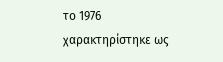το 1976 χαρακτηρίστηκε ως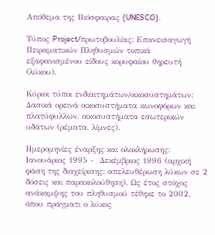Απόθεμα της Βιόσφαιρας (UNESCO).

Τύπος Project/πρωτοβουλίας: Επανεισαγωγή Πειραματικών Πληθυσμών τοπικά εξαφανισμένου είδους κορυφαίου θηρευτή (λύκου).

Κύριοι τύποι ενδιαιτημάτων/οικοσυστημάτων: Δασικά ορεινά οικοσυστήματα κωνοφόρων και πλατύφυλλων, οικοσυστήματα εσωτερικών υδάτων (ρέματα, λίμνες).

Ημερομηνίες έναρξης και ολοκλήρωσης: Ιανουάριος 1995 -  Δεκέμβριος 1996 (αρχική φάση της διαχείρισης: απελευθέρωση λύκων σε 2 δόσεις και παρακολούθηση). Ως έτος στόχος ανάκαμψης του πληθυσμού τέθηκε το 2002, όπου πράγματι ο λύκος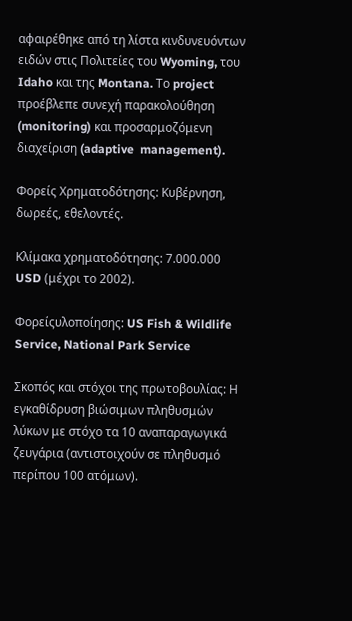αφαιρέθηκε από τη λίστα κινδυνευόντων ειδών στις Πολιτείες του Wyoming, του Idaho και της Montana. Το project προέβλεπε συνεχή παρακολούθηση (monitoring) και προσαρμοζόμενη διαχείριση (adaptive  management).

Φορείς Χρηματοδότησης: Κυβέρνηση, δωρεές, εθελοντές.

Κλίμακα χρηματοδότησης: 7.000.000 USD (μέχρι το 2002).

Φορείςυλοποίησης: US Fish & Wildlife Service, National Park Service

Σκοπός και στόχοι της πρωτοβουλίας: Η εγκαθίδρυση βιώσιμων πληθυσμών λύκων με στόχο τα 10 αναπαραγωγικά ζευγάρια (αντιστοιχούν σε πληθυσμό περίπου 100 ατόμων).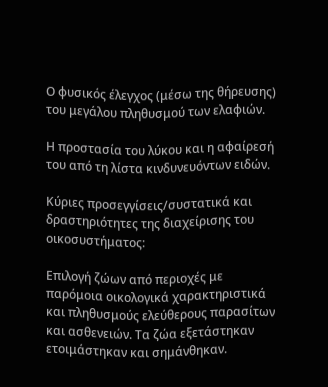Ο φυσικός έλεγχος (μέσω της θήρευσης) του μεγάλου πληθυσμού των ελαφιών.

Η προστασία του λύκου και η αφαίρεσή του από τη λίστα κινδυνευόντων ειδών.

Κύριες προσεγγίσεις/συστατικά και δραστηριότητες της διαχείρισης του οικοσυστήματος:

Επιλογή ζώων από περιοχές με παρόμοια οικολογικά χαρακτηριστικά και πληθυσμούς ελεύθερους παρασίτων και ασθενειών. Τα ζώα εξετάστηκαν ετοιμάστηκαν και σημάνθηκαν.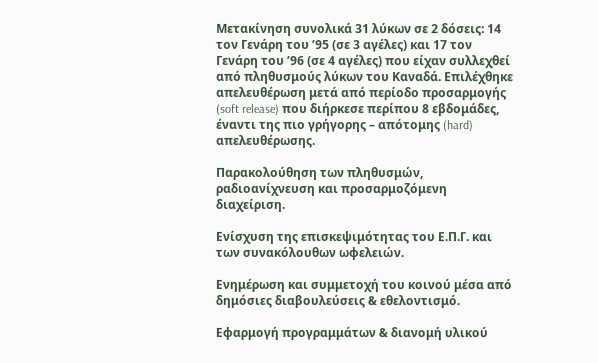Μετακίνηση συνολικά 31 λύκων σε 2 δόσεις: 14 τον Γενάρη του ’95 (σε 3 αγέλες) και 17 τον Γενάρη του ’96 (σε 4 αγέλες) που είχαν συλλεχθεί από πληθυσμούς λύκων του Καναδά. Επιλέχθηκε απελευθέρωση μετά από περίοδο προσαρμογής (soft release) που διήρκεσε περίπου 8 εβδομάδες, έναντι της πιο γρήγορης – απότομης (hard) απελευθέρωσης.

Παρακολούθηση των πληθυσμών, ραδιοανίχνευση και προσαρμοζόμενη διαχείριση.

Ενίσχυση της επισκεψιμότητας του Ε.Π.Γ. και των συνακόλουθων ωφελειών.

Ενημέρωση και συμμετοχή του κοινού μέσα από δημόσιες διαβουλεύσεις & εθελοντισμό.

Εφαρμογή προγραμμάτων & διανομή υλικού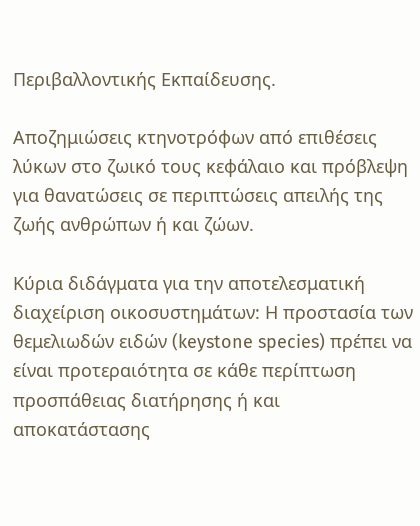Περιβαλλοντικής Εκπαίδευσης.

Αποζημιώσεις κτηνοτρόφων από επιθέσεις λύκων στο ζωικό τους κεφάλαιο και πρόβλεψη για θανατώσεις σε περιπτώσεις απειλής της ζωής ανθρώπων ή και ζώων.

Κύρια διδάγματα για την αποτελεσματική διαχείριση οικοσυστημάτων: Η προστασία των  θεμελιωδών ειδών (keystone species) πρέπει να είναι προτεραιότητα σε κάθε περίπτωση προσπάθειας διατήρησης ή και αποκατάστασης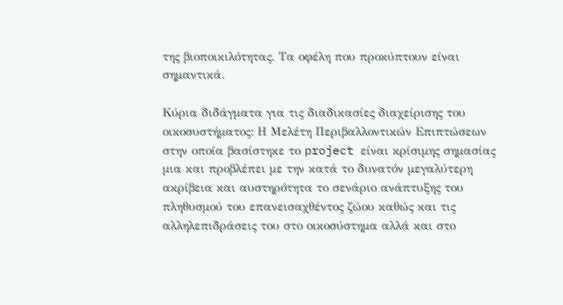της βιοποικιλότητας. Τα οφέλη που προκύπτουν είναι σημαντικά.

Κύρια διδάγματα για τις διαδικασίες διαχείρισης του οικοσυστήματος: Η Μελέτη Περιβαλλοντικών Επιπτώσεων στην οποία βασίστηκε το project είναι κρίσιμης σημασίας μια και προβλέπει με την κατά το δυνατόν μεγαλύτερη ακρίβεια και αυστηρότητα το σενάριο ανάπτυξης του πληθυσμού του επανεισαχθέντος ζώου καθώς και τις αλληλεπιδράσεις του στο οικοσύστημα αλλά και στο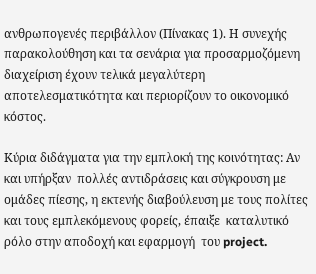ανθρωπογενές περιβάλλον (Πίνακας 1). Η συνεχής παρακολούθηση και τα σενάρια για προσαρμοζόμενη διαχείριση έχουν τελικά μεγαλύτερη αποτελεσματικότητα και περιορίζουν το οικονομικό κόστος.

Κύρια διδάγματα για την εμπλοκή της κοινότητας: Αν και υπήρξαν  πολλές αντιδράσεις και σύγκρουση με ομάδες πίεσης, η εκτενής διαβούλευση με τους πολίτες και τους εμπλεκόμενους φορείς, έπαιξε  καταλυτικό ρόλο στην αποδοχή και εφαρμογή  του project.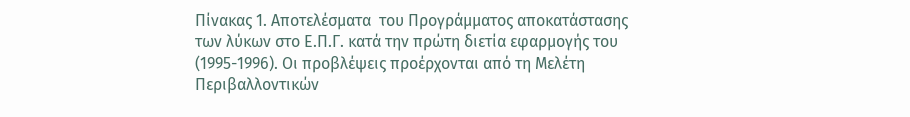Πίνακας 1. Αποτελέσματα  του Προγράμματος αποκατάστασης των λύκων στο Ε.Π.Γ. κατά την πρώτη διετία εφαρμογής του (1995-1996). Οι προβλέψεις προέρχονται από τη Μελέτη Περιβαλλοντικών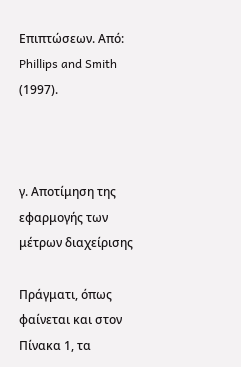Επιπτώσεων. Από: Phillips and Smith (1997).



γ. Αποτίμηση της εφαρμογής των μέτρων διαχείρισης

Πράγματι, όπως φαίνεται και στον Πίνακα 1, τα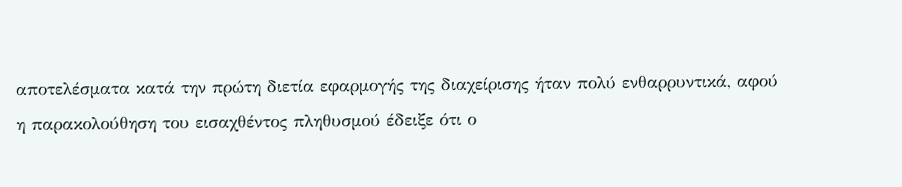αποτελέσματα κατά την πρώτη διετία εφαρμογής της διαχείρισης ήταν πολύ ενθαρρυντικά, αφού η παρακολούθηση του εισαχθέντος πληθυσμού έδειξε ότι ο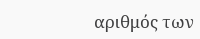αριθμός των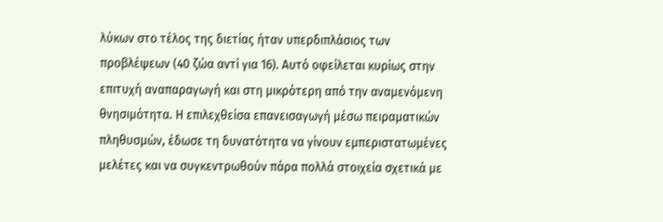λύκων στο τέλος της διετίας ήταν υπερδιπλάσιος των προβλέψεων (40 ζώα αντί για 16). Αυτό οφείλεται κυρίως στην επιτυχή αναπαραγωγή και στη μικρότερη από την αναμενόμενη θνησιμότητα. Η επιλεχθείσα επανεισαγωγή μέσω πειραματικών πληθυσμών, έδωσε τη δυνατότητα να γίνουν εμπεριστατωμένες μελέτες και να συγκεντρωθούν πάρα πολλά στοιχεία σχετικά με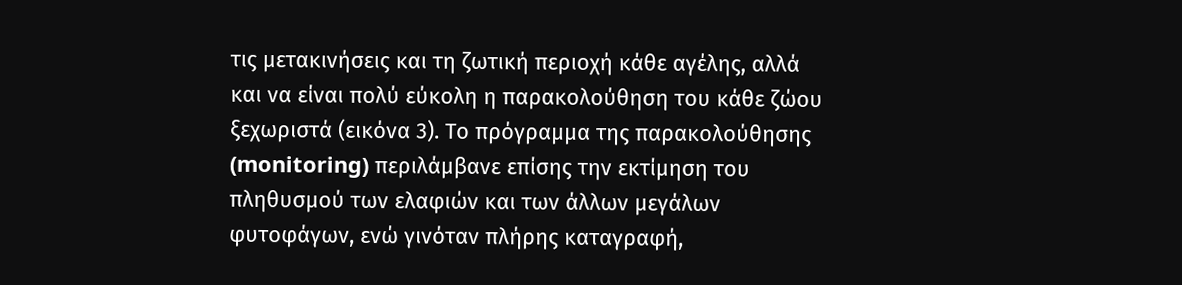τις μετακινήσεις και τη ζωτική περιοχή κάθε αγέλης, αλλά και να είναι πολύ εύκολη η παρακολούθηση του κάθε ζώου ξεχωριστά (εικόνα 3). Το πρόγραμμα της παρακολούθησης (monitoring) περιλάμβανε επίσης την εκτίμηση του πληθυσμού των ελαφιών και των άλλων μεγάλων φυτοφάγων, ενώ γινόταν πλήρης καταγραφή,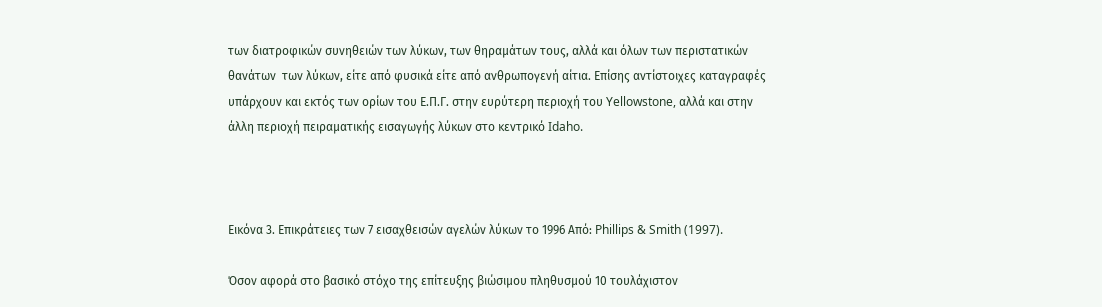των διατροφικών συνηθειών των λύκων, των θηραμάτων τους, αλλά και όλων των περιστατικών θανάτων  των λύκων, είτε από φυσικά είτε από ανθρωπογενή αίτια. Επίσης αντίστοιχες καταγραφές υπάρχουν και εκτός των ορίων του Ε.Π.Γ. στην ευρύτερη περιοχή του Yellowstone, αλλά και στην άλλη περιοχή πειραματικής εισαγωγής λύκων στο κεντρικό Idaho.



Εικόνα 3. Επικράτειες των 7 εισαχθεισών αγελών λύκων το 1996 Από: Phillips & Smith (1997).

Όσον αφορά στο βασικό στόχο της επίτευξης βιώσιμου πληθυσμού 10 τουλάχιστον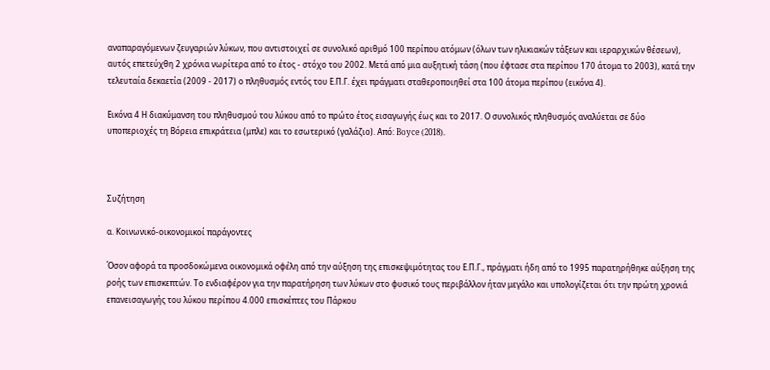αναπαραγόμενων ζευγαριών λύκων, που αντιστοιχεί σε συνολικό αριθμό 100 περίπου ατόμων (όλων των ηλικιακών τάξεων και ιεραρχικών θέσεων), αυτός επετεύχθη 2 χρόνια νωρίτερα από το έτος - στόχο του 2002. Μετά από μια αυξητική τάση (που έφτασε στα περίπου 170 άτομα το 2003), κατά την τελευταία δεκαετία (2009 - 2017) ο πληθυσμός εντός του Ε.Π.Γ. έχει πράγματι σταθεροποιηθεί στα 100 άτομα περίπου (εικόνα 4).

Εικόνα 4 Η διακύμανση του πληθυσμού του λύκου από το πρώτο έτος εισαγωγής έως και το 2017. Ο συνολικός πληθυσμός αναλύεται σε δύο υποπεριοχές τη Βόρεια επικράτεια (μπλε) και το εσωτερικό (γαλάζιο). Από: Boyce (2018).



Συζήτηση

α. Κοινωνικό-οικονομικοί παράγοντες

Όσον αφορά τα προσδοκώμενα οικονομικά οφέλη από την αύξηση της επισκεψιμότητας του Ε.Π.Γ., πράγματι ήδη από το 1995 παρατηρήθηκε αύξηση της ροής των επισκεπτών. Το ενδιαφέρον για την παρατήρηση των λύκων στο φυσικό τους περιβάλλον ήταν μεγάλο και υπολογίζεται ότι την πρώτη χρονιά επανεισαγωγής του λύκου περίπου 4.000 επισκέπτες του Πάρκου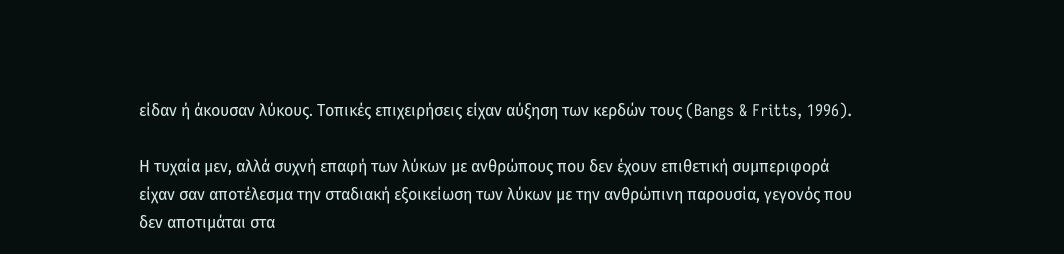είδαν ή άκουσαν λύκους. Τοπικές επιχειρήσεις είχαν αύξηση των κερδών τους (Bangs & Fritts, 1996).

Η τυχαία μεν, αλλά συχνή επαφή των λύκων με ανθρώπους που δεν έχουν επιθετική συμπεριφορά είχαν σαν αποτέλεσμα την σταδιακή εξοικείωση των λύκων με την ανθρώπινη παρουσία, γεγονός που δεν αποτιμάται στα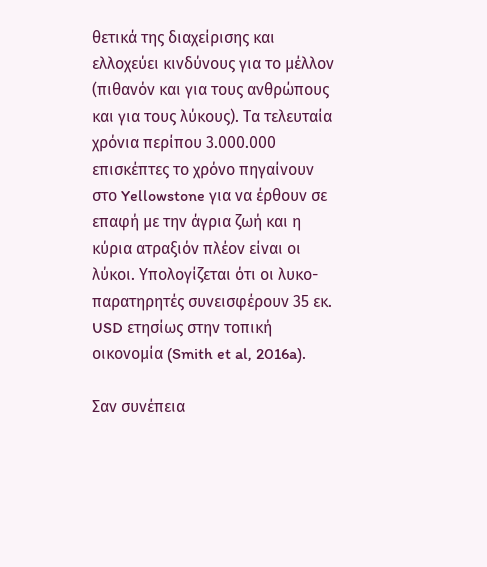θετικά της διαχείρισης και ελλοχεύει κινδύνους για το μέλλον (πιθανόν και για τους ανθρώπους και για τους λύκους). Τα τελευταία χρόνια περίπου 3.000.000 επισκέπτες το χρόνο πηγαίνουν στο Yellowstone για να έρθουν σε επαφή με την άγρια ζωή και η κύρια ατραξιόν πλέον είναι οι λύκοι. Υπολογίζεται ότι οι λυκο-παρατηρητές συνεισφέρουν 35 εκ. USD ετησίως στην τοπική οικονομία (Smith et al, 2016a).

Σαν συνέπεια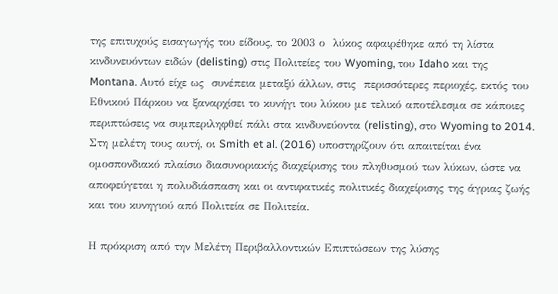της επιτυχούς εισαγωγής του είδους, το 2003 ο  λύκος αφαιρέθηκε από τη λίστα κινδυνευόντων ειδών (delisting) στις Πολιτείες του Wyoming, του Idaho και της Montana. Αυτό είχε ως  συνέπεια μεταξύ άλλων, στις  περισσότερες περιοχές, εκτός του Εθνικού Πάρκου να ξαναρχίσει το κυνήγι του λύκου με τελικό αποτέλεσμα σε κάποιες περιπτώσεις να συμπεριληφθεί πάλι στα κινδυνεύοντα (relisting), στο Wyoming to 2014. Στη μελέτη τους αυτή, οι Smith et al. (2016) υποστηρίζουν ότι απαιτείται ένα ομοσπονδιακό πλαίσιο διασυνοριακής διαχείρισης του πληθυσμού των λύκων, ώστε να αποφεύγεται η πολυδιάσπαση και οι αντιφατικές πολιτικές διαχείρισης της άγριας ζωής και του κυνηγιού από Πολιτεία σε Πολιτεία.

Η πρόκριση από την Μελέτη Περιβαλλοντικών Επιπτώσεων της λύσης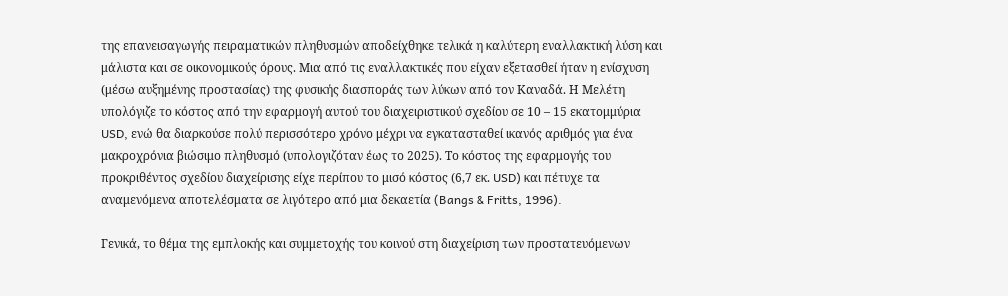της επανεισαγωγής πειραματικών πληθυσμών αποδείχθηκε τελικά η καλύτερη εναλλακτική λύση και μάλιστα και σε οικονομικούς όρους. Μια από τις εναλλακτικές που είχαν εξετασθεί ήταν η ενίσχυση (μέσω αυξημένης προστασίας) της φυσικής διασποράς των λύκων από τον Καναδά. Η Μελέτη υπολόγιζε το κόστος από την εφαρμογή αυτού του διαχειριστικού σχεδίου σε 10 – 15 εκατομμύρια USD, ενώ θα διαρκούσε πολύ περισσότερο χρόνο μέχρι να εγκατασταθεί ικανός αριθμός για ένα μακροχρόνια βιώσιμο πληθυσμό (υπολογιζόταν έως το 2025). Το κόστος της εφαρμογής του προκριθέντος σχεδίου διαχείρισης είχε περίπου το μισό κόστος (6,7 εκ. USD) και πέτυχε τα αναμενόμενα αποτελέσματα σε λιγότερο από μια δεκαετία (Bangs & Fritts, 1996).

Γενικά, το θέμα της εμπλοκής και συμμετοχής του κοινού στη διαχείριση των προστατευόμενων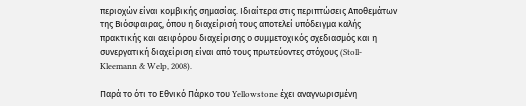περιοχών είναι κομβικής σημασίας. Ιδιαίτερα στις περιπτώσεις Αποθεμάτων της Βιόσφαιρας, όπου η διαχείρισή τους αποτελεί υπόδειγμα καλής πρακτικής και αειφόρου διαχείρισης ο συμμετοχικός σχεδιασμός και η συνεργατική διαχείριση είναι από τους πρωτεύοντες στόχους (Stoll-Kleemann & Welp, 2008).

Παρά το ότι το Εθνικό Πάρκο του Yellowstone έχει αναγνωρισμένη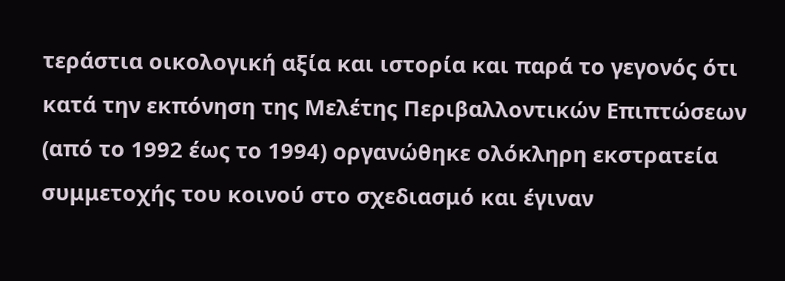τεράστια οικολογική αξία και ιστορία και παρά το γεγονός ότι κατά την εκπόνηση της Μελέτης Περιβαλλοντικών Επιπτώσεων (από το 1992 έως το 1994) οργανώθηκε ολόκληρη εκστρατεία συμμετοχής του κοινού στο σχεδιασμό και έγιναν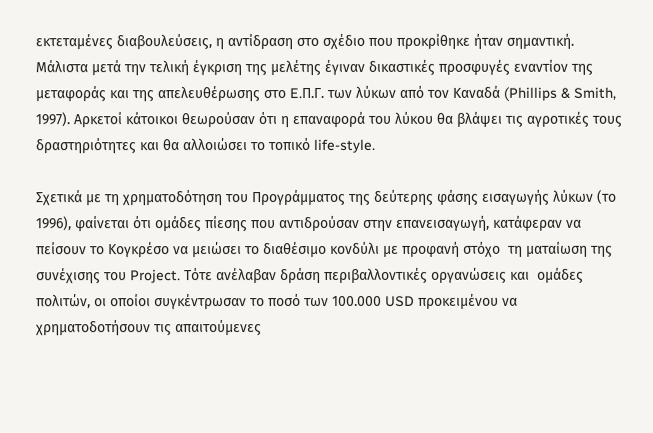εκτεταμένες διαβουλεύσεις, η αντίδραση στο σχέδιο που προκρίθηκε ήταν σημαντική. Μάλιστα μετά την τελική έγκριση της μελέτης έγιναν δικαστικές προσφυγές εναντίον της μεταφοράς και της απελευθέρωσης στο E.Π.Γ. των λύκων από τον Καναδά (Phillips & Smith, 1997). Αρκετοί κάτοικοι θεωρούσαν ότι η επαναφορά του λύκου θα βλάψει τις αγροτικές τους δραστηριότητες και θα αλλοιώσει το τοπικό life-style.

Σχετικά με τη χρηματοδότηση του Προγράμματος της δεύτερης φάσης εισαγωγής λύκων (το 1996), φαίνεται ότι ομάδες πίεσης που αντιδρούσαν στην επανεισαγωγή, κατάφεραν να πείσουν το Κογκρέσο να μειώσει το διαθέσιμο κονδύλι με προφανή στόχο  τη ματαίωση της συνέχισης του Project. Τότε ανέλαβαν δράση περιβαλλοντικές οργανώσεις και  ομάδες πολιτών, οι οποίοι συγκέντρωσαν το ποσό των 100.000 USD προκειμένου να χρηματοδοτήσουν τις απαιτούμενες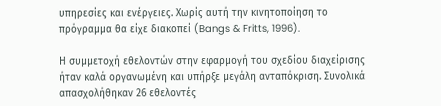υπηρεσίες και ενέργειες. Χωρίς αυτή την κινητοποίηση το πρόγραμμα θα είχε διακοπεί (Bangs & Fritts, 1996).

Η συμμετοχή εθελοντών στην εφαρμογή του σχεδίου διαχείρισης ήταν καλά οργανωμένη και υπήρξε μεγάλη ανταπόκριση. Συνολικά απασχολήθηκαν 26 εθελοντές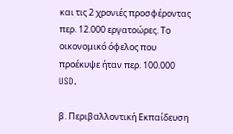και τις 2 χρονιές προσφέροντας περ. 12.000 εργατοώρες. Το οικονομικό όφελος που προέκυψε ήταν περ. 100.000 USD.

β. Περιβαλλοντική Εκπαίδευση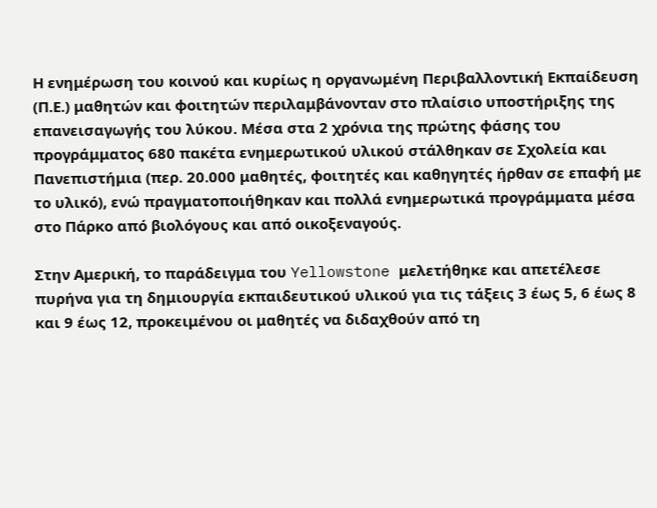Η ενημέρωση του κοινού και κυρίως η οργανωμένη Περιβαλλοντική Εκπαίδευση (Π.Ε.) μαθητών και φοιτητών περιλαμβάνονταν στο πλαίσιο υποστήριξης της επανεισαγωγής του λύκου. Μέσα στα 2 χρόνια της πρώτης φάσης του προγράμματος 680 πακέτα ενημερωτικού υλικού στάλθηκαν σε Σχολεία και Πανεπιστήμια (περ. 20.000 μαθητές, φοιτητές και καθηγητές ήρθαν σε επαφή με το υλικό), ενώ πραγματοποιήθηκαν και πολλά ενημερωτικά προγράμματα μέσα στο Πάρκο από βιολόγους και από οικοξεναγούς.

Στην Αμερική, το παράδειγμα του Yellowstone μελετήθηκε και απετέλεσε πυρήνα για τη δημιουργία εκπαιδευτικού υλικού για τις τάξεις 3 έως 5, 6 έως 8 και 9 έως 12, προκειμένου οι μαθητές να διδαχθούν από τη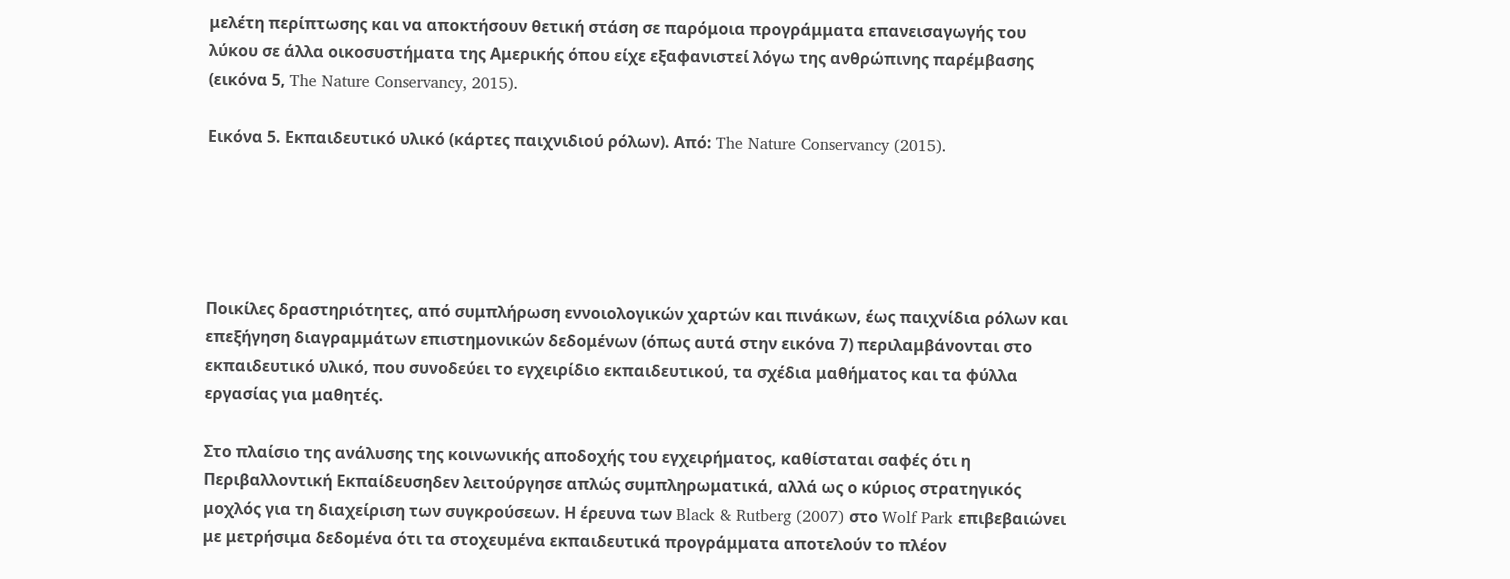μελέτη περίπτωσης και να αποκτήσουν θετική στάση σε παρόμοια προγράμματα επανεισαγωγής του λύκου σε άλλα οικοσυστήματα της Αμερικής όπου είχε εξαφανιστεί λόγω της ανθρώπινης παρέμβασης (εικόνα 5, The Nature Conservancy, 2015).

Εικόνα 5. Εκπαιδευτικό υλικό (κάρτες παιχνιδιού ρόλων). Από: The Nature Conservancy (2015).





Ποικίλες δραστηριότητες, από συμπλήρωση εννοιολογικών χαρτών και πινάκων, έως παιχνίδια ρόλων και επεξήγηση διαγραμμάτων επιστημονικών δεδομένων (όπως αυτά στην εικόνα 7) περιλαμβάνονται στο εκπαιδευτικό υλικό, που συνοδεύει το εγχειρίδιο εκπαιδευτικού, τα σχέδια μαθήματος και τα φύλλα εργασίας για μαθητές.

Στο πλαίσιο της ανάλυσης της κοινωνικής αποδοχής του εγχειρήματος, καθίσταται σαφές ότι η Περιβαλλοντική Εκπαίδευσηδεν λειτούργησε απλώς συμπληρωματικά, αλλά ως ο κύριος στρατηγικός μοχλός για τη διαχείριση των συγκρούσεων. Η έρευνα των Black & Rutberg (2007) στο Wolf Park επιβεβαιώνει με μετρήσιμα δεδομένα ότι τα στοχευμένα εκπαιδευτικά προγράμματα αποτελούν το πλέον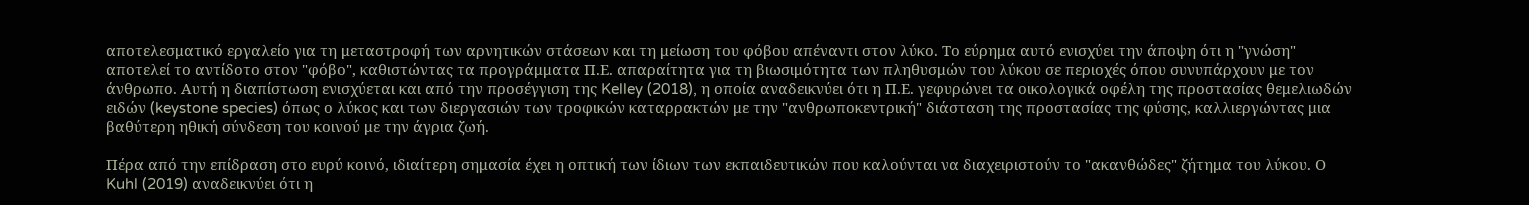αποτελεσματικό εργαλείο για τη μεταστροφή των αρνητικών στάσεων και τη μείωση του φόβου απέναντι στον λύκο. Το εύρημα αυτό ενισχύει την άποψη ότι η "γνώση" αποτελεί το αντίδοτο στον "φόβο", καθιστώντας τα προγράμματα Π.Ε. απαραίτητα για τη βιωσιμότητα των πληθυσμών του λύκου σε περιοχές όπου συνυπάρχουν με τον άνθρωπο. Αυτή η διαπίστωση ενισχύεται και από την προσέγγιση της Kelley (2018), η οποία αναδεικνύει ότι η Π.Ε. γεφυρώνει τα οικολογικά οφέλη της προστασίας θεμελιωδών ειδών (keystone species) όπως ο λύκος και των διεργασιών των τροφικών καταρρακτών με την "ανθρωποκεντρική" διάσταση της προστασίας της φύσης, καλλιεργώντας μια βαθύτερη ηθική σύνδεση του κοινού με την άγρια ζωή.

Πέρα από την επίδραση στο ευρύ κοινό, ιδιαίτερη σημασία έχει η οπτική των ίδιων των εκπαιδευτικών που καλούνται να διαχειριστούν το "ακανθώδες" ζήτημα του λύκου. Ο Kuhl (2019) αναδεικνύει ότι η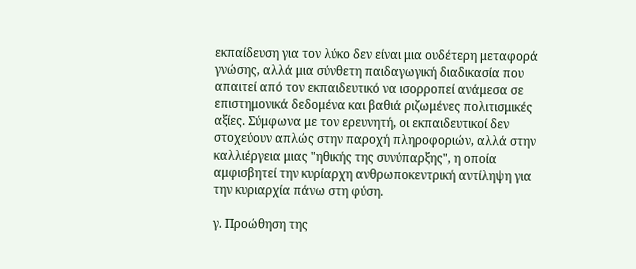εκπαίδευση για τον λύκο δεν είναι μια ουδέτερη μεταφορά γνώσης, αλλά μια σύνθετη παιδαγωγική διαδικασία που απαιτεί από τον εκπαιδευτικό να ισορροπεί ανάμεσα σε επιστημονικά δεδομένα και βαθιά ριζωμένες πολιτισμικές αξίες. Σύμφωνα με τον ερευνητή, οι εκπαιδευτικοί δεν στοχεύουν απλώς στην παροχή πληροφοριών, αλλά στην καλλιέργεια μιας "ηθικής της συνύπαρξης", η οποία αμφισβητεί την κυρίαρχη ανθρωποκεντρική αντίληψη για την κυριαρχία πάνω στη φύση.

γ. Προώθηση της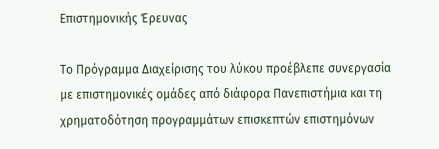Επιστημονικής Έρευνας

Το Πρόγραμμα Διαχείρισης του λύκου προέβλεπε συνεργασία  με επιστημονικές ομάδες από διάφορα Πανεπιστήμια και τη χρηματοδότηση προγραμμάτων επισκεπτών επιστημόνων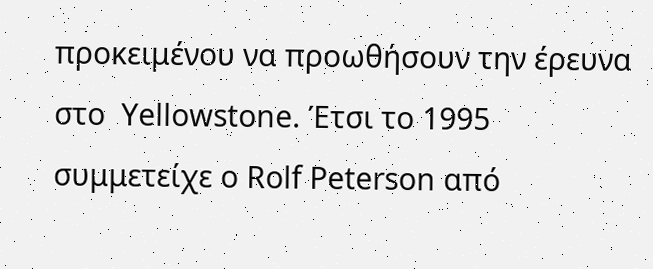προκειμένου να προωθήσουν την έρευνα  στο  Yellowstone. Έτσι το 1995 συμμετείχε ο Rolf Peterson από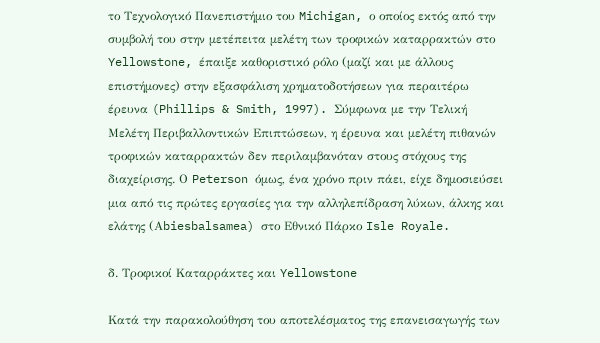το Τεχνολογικό Πανεπιστήμιο του Michigan, ο οποίος εκτός από την  συμβολή του στην μετέπειτα μελέτη των τροφικών καταρρακτών στο Yellowstone, έπαιξε καθοριστικό ρόλο (μαζί και με άλλους επιστήμονες) στην εξασφάλιση χρηματοδοτήσεων για περαιτέρω έρευνα (Phillips & Smith, 1997). Σύμφωνα με την Τελική Μελέτη Περιβαλλοντικών Επιπτώσεων, η έρευνα και μελέτη πιθανών τροφικών καταρρακτών δεν περιλαμβανόταν στους στόχους της διαχείρισης. Ο Peterson όμως, ένα χρόνο πριν πάει, είχε δημοσιεύσει μια από τις πρώτες εργασίες για την αλληλεπίδραση λύκων, άλκης και ελάτης (Αbiesbalsamea) στο Εθνικό Πάρκο Isle Royale.

δ. Τροφικοί Kαταρράκτες και Yellowstone

Κατά την παρακολούθηση του αποτελέσματος της επανεισαγωγής των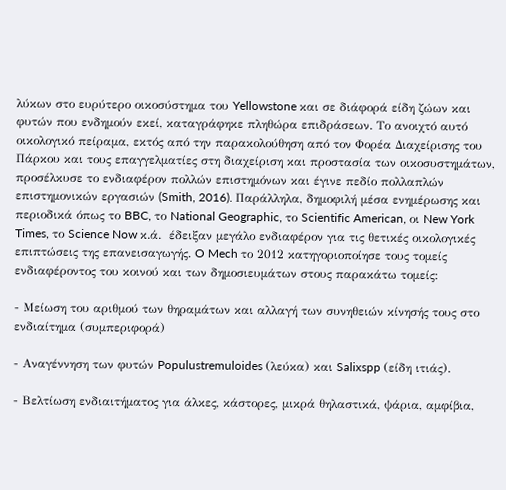λύκων στο ευρύτερο οικοσύστημα του Yellowstone και σε διάφορά είδη ζώων και φυτών που ενδημούν εκεί, καταγράφηκε πληθώρα επιδράσεων. Το ανοιχτό αυτό οικολογικό πείραμα, εκτός από την παρακολούθηση από τον Φορέα Διαχείρισης του Πάρκου και τους επαγγελματίες στη διαχείριση και προστασία των οικοσυστημάτων, προσέλκυσε το ενδιαφέρον πολλών επιστημόνων και έγινε πεδίο πολλαπλών επιστημονικών εργασιών (Smith, 2016). Παράλληλα, δημοφιλή μέσα ενημέρωσης και περιοδικά όπως το BBC, το National Geographic, το Scientific American, οι New York Times, το Science Now κ.ά.  έδειξαν μεγάλο ενδιαφέρον για τις θετικές οικολογικές επιπτώσεις της επανεισαγωγής. O Mech το 2012 κατηγοριοποίησε τους τομείς ενδιαφέροντος του κοινού και των δημοσιευμάτων στους παρακάτω τομείς:

- Μείωση του αριθμού των θηραμάτων και αλλαγή των συνηθειών κίνησής τους στο ενδιαίτημα (συμπεριφορά)

- Αναγέννηση των φυτών Populustremuloides (λεύκα) και Salixspp (είδη ιτιάς).

- Βελτίωση ενδιαιτήματος για άλκες, κάστορες, μικρά θηλαστικά, ψάρια, αμφίβια,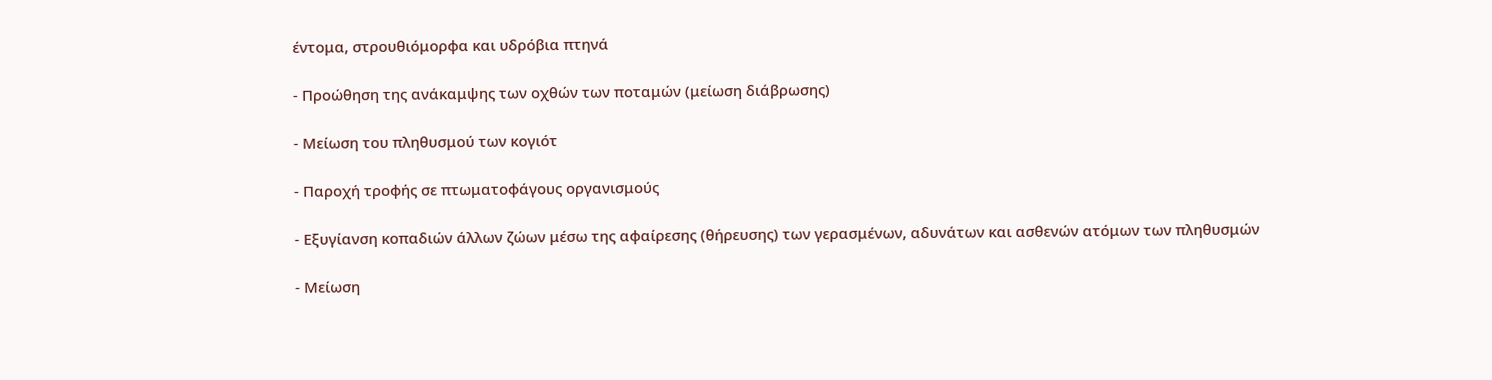έντομα, στρουθιόμορφα και υδρόβια πτηνά

- Προώθηση της ανάκαμψης των οχθών των ποταμών (μείωση διάβρωσης)

- Μείωση του πληθυσμού των κογιότ

- Παροχή τροφής σε πτωματοφάγους οργανισμούς

- Εξυγίανση κοπαδιών άλλων ζώων μέσω της αφαίρεσης (θήρευσης) των γερασμένων, αδυνάτων και ασθενών ατόμων των πληθυσμών

- Μείωση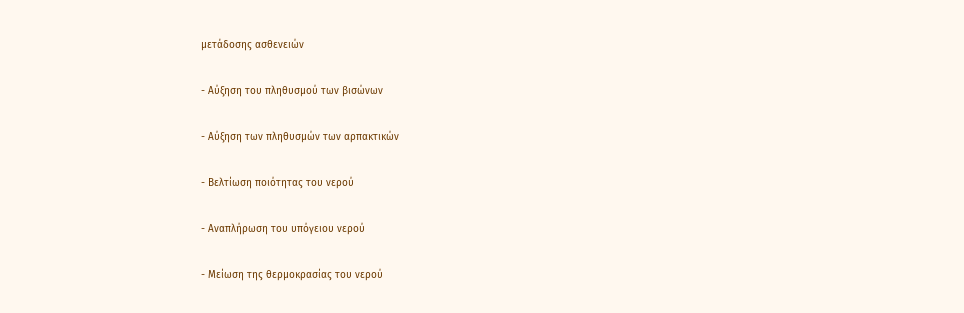μετάδοσης ασθενειών

- Αύξηση του πληθυσμού των βισώνων

- Αύξηση των πληθυσμών των αρπακτικών

- Βελτίωση ποιότητας του νερού

- Αναπλήρωση του υπόγειου νερού

- Μείωση της θερμοκρασίας του νερού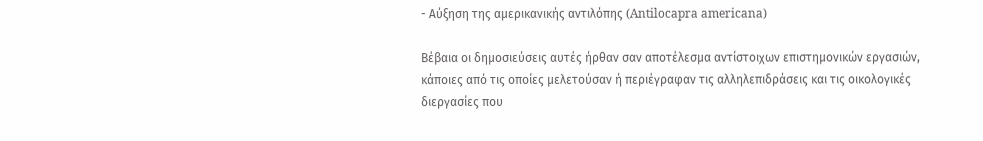- Αύξηση της αμερικανικής αντιλόπης (Antilocapra americana)

Βέβαια οι δημοσιεύσεις αυτές ήρθαν σαν αποτέλεσμα αντίστοιχων επιστημονικών εργασιών, κάποιες από τις οποίες μελετούσαν ή περιέγραφαν τις αλληλεπιδράσεις και τις οικολογικές διεργασίες που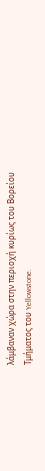λάμβαναν χώρα στην περιοχή κυρίως του Βορείου Τμήματος του Yellowstone.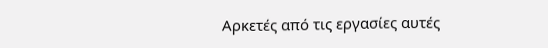Αρκετές από τις εργασίες αυτές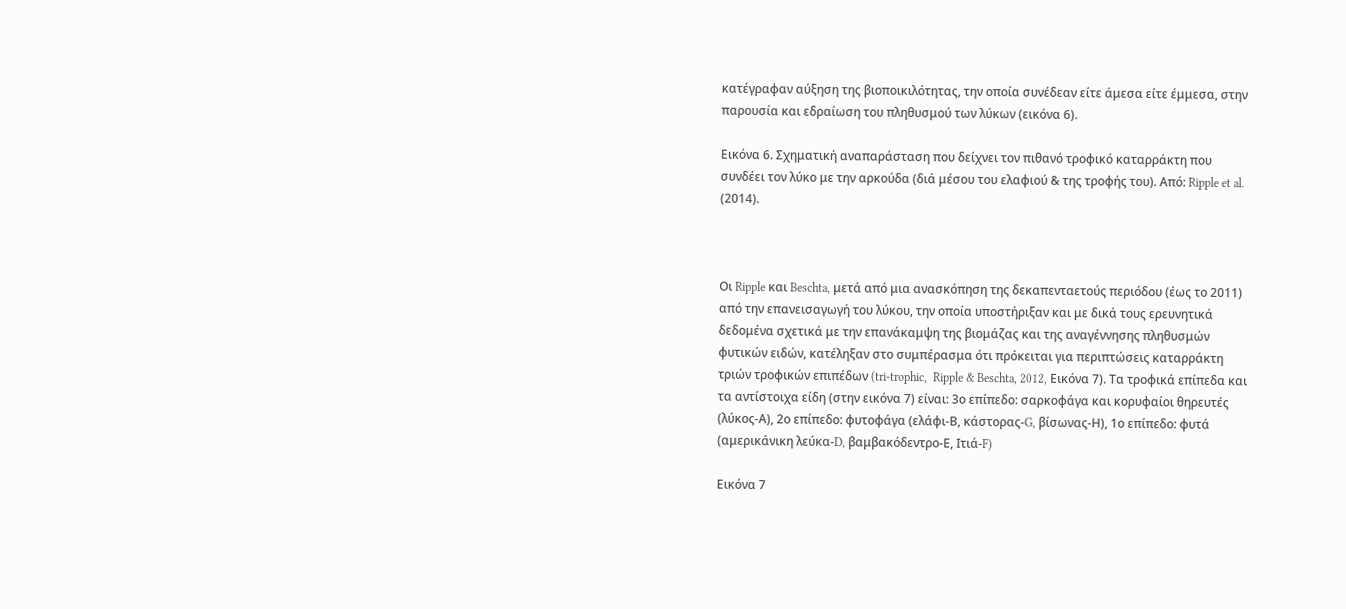κατέγραφαν αύξηση της βιοποικιλότητας, την οποία συνέδεαν είτε άμεσα είτε έμμεσα, στην παρουσία και εδραίωση του πληθυσμού των λύκων (εικόνα 6).

Εικόνα 6. Σχηματική αναπαράσταση που δείχνει τον πιθανό τροφικό καταρράκτη που συνδέει τον λύκο με την αρκούδα (διά μέσου του ελαφιού & της τροφής του). Από: Ripple et al. (2014).



Οι Ripple και Beschta, μετά από μια ανασκόπηση της δεκαπενταετούς περιόδου (έως το 2011) από την επανεισαγωγή του λύκου, την οποία υποστήριξαν και με δικά τους ερευνητικά δεδομένα σχετικά με την επανάκαμψη της βιομάζας και της αναγέννησης πληθυσμών φυτικών ειδών, κατέληξαν στο συμπέρασμα ότι πρόκειται για περιπτώσεις καταρράκτη τριών τροφικών επιπέδων (tri-trophic,  Ripple & Beschta, 2012, Εικόνα 7). Τα τροφικά επίπεδα και τα αντίστοιχα είδη (στην εικόνα 7) είναι: 3ο επίπεδο: σαρκοφάγα και κορυφαίοι θηρευτές (λύκος-Α), 2ο επίπεδο: φυτοφάγα (ελάφι-Β, κάστορας-G, βίσωνας-Η), 1ο επίπεδο: φυτά (αμερικάνικη λεύκα-D, βαμβακόδεντρο-Ε, Ιτιά-F)

Εικόνα 7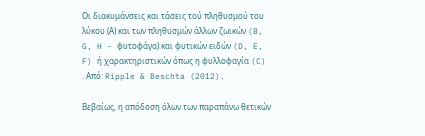Οι διακυμάνσεις και τάσεις τού πληθυσμού του λύκου (Α) και των πληθυσμών άλλων ζωικών (B, G, H - φυτοφάγα) και φυτικών ειδών (D, E, F) ή χαρακτηριστικών όπως η φυλλοφαγία (C) . Από: Ripple & Beschta (2012).

Βεβαίως, η απόδοση όλων των παραπάνω θετικών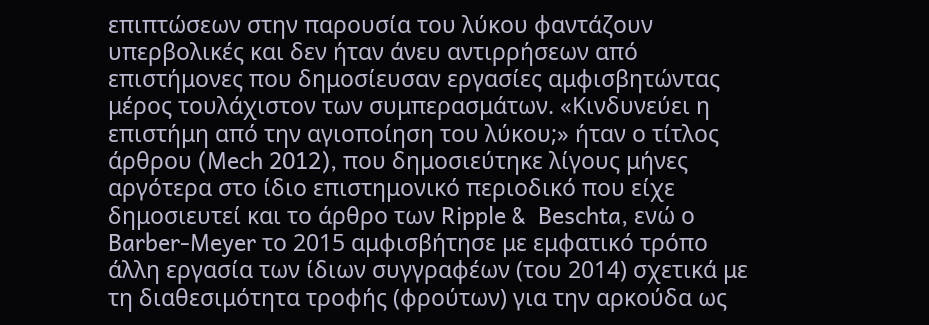επιπτώσεων στην παρουσία του λύκου φαντάζουν υπερβολικές και δεν ήταν άνευ αντιρρήσεων από επιστήμονες που δημοσίευσαν εργασίες αμφισβητώντας μέρος τουλάχιστον των συμπερασμάτων. «Κινδυνεύει η επιστήμη από την αγιοποίηση του λύκου;» ήταν ο τίτλος άρθρου (Mech 2012), που δημοσιεύτηκε λίγους μήνες αργότερα στο ίδιο επιστημονικό περιοδικό που είχε δημοσιευτεί και το άρθρο των Ripple &  Beschta, ενώ ο Barber-Meyer το 2015 αμφισβήτησε με εμφατικό τρόπο άλλη εργασία των ίδιων συγγραφέων (του 2014) σχετικά με τη διαθεσιμότητα τροφής (φρούτων) για την αρκούδα ως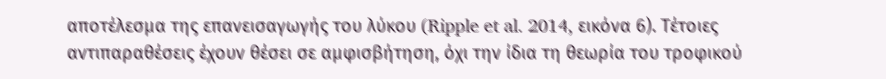αποτέλεσμα της επανεισαγωγής του λύκου (Ripple et al. 2014, εικόνα 6). Τέτοιες αντιπαραθέσεις έχουν θέσει σε αμφισβήτηση, όχι την ίδια τη θεωρία του τροφικού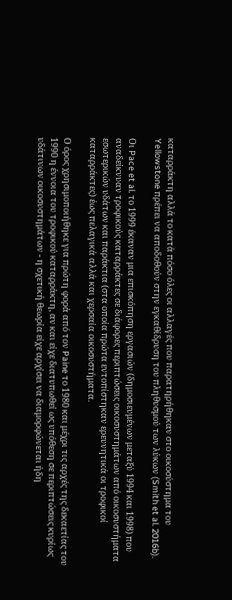καταρράκτη αλλά το κατά πόσο όλες οι αλλαγές που παρατηρήθηκαν στο οικοσύστημα του Yellowstone πρέπει να αποδοθούν στην εγκαθίδρυση του πληθυσμού των λύκων (Smith et al. 2016b).

Οι Pace et al. το 1999 έκαναν μια επισκόπηση εργασιών (δημοσιευμένων μεταξύ 1994 και 1998) που αναδείκνυαν τροφικούς καταρράκτες σε διάφορες περιπτώσεις οικοσυστημάτων από οικοσυστήματα εσωτερικών υδάτων και παράκτια (στα οποία πρώτα εντοπίστηκαν ερευνητικά οι τροφικοί καταρράκτες) έως πελαγικά αλλά και χερσαία οικοσυστήματα.

Ο όρος χρησιμοποιήθηκε για πρώτη φορά από τον Paine το 1980 και μέχρι τις αρχές της δεκαετίας του 1990 η έννοια του τροφικού καταρράκτη, αν και είχε διατυπωθεί ως υπόθεση σε περιπτώσεις κυρίως υδάτινων οικοσυστημάτων - η σχετική θεωρία είχε αρχίσει να διαμορφώνεται ήδη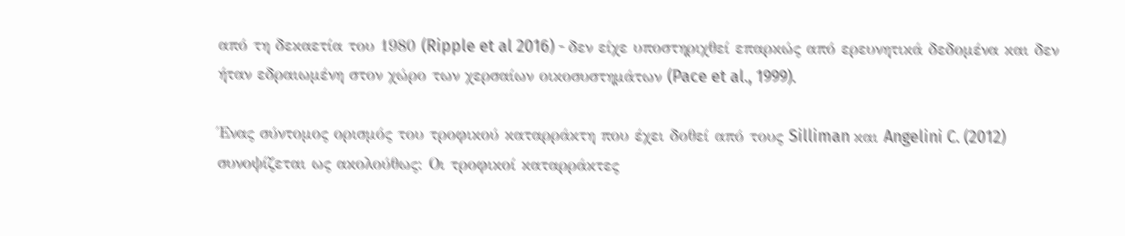από τη δεκαετία του 1980 (Ripple et al 2016) - δεν είχε υποστηριχθεί επαρκώς από ερευνητικά δεδομένα και δεν ήταν εδραιωμένη στον χώρο των χερσαίων οικοσυστημάτων (Pace et al., 1999).

Ένας σύντομος ορισμός του τροφικού καταρράκτη που έχει δοθεί από τους Silliman και Angelini C. (2012) συνοψίζεται ως ακολούθως: Οι τροφικοί καταρράκτες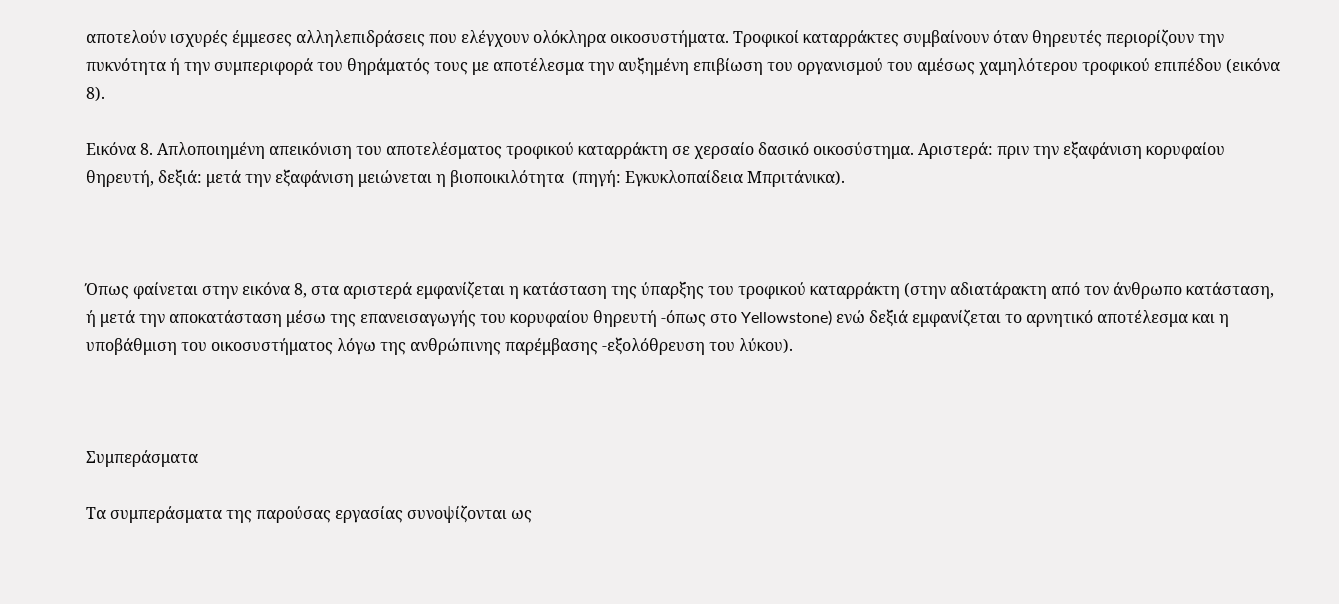αποτελούν ισχυρές έμμεσες αλληλεπιδράσεις που ελέγχουν ολόκληρα οικοσυστήματα. Τροφικοί καταρράκτες συμβαίνουν όταν θηρευτές περιορίζουν την πυκνότητα ή την συμπεριφορά του θηράματός τους με αποτέλεσμα την αυξημένη επιβίωση του οργανισμού του αμέσως χαμηλότερου τροφικού επιπέδου (εικόνα 8).

Εικόνα 8. Απλοποιημένη απεικόνιση του αποτελέσματος τροφικού καταρράκτη σε χερσαίο δασικό οικοσύστημα. Αριστερά: πριν την εξαφάνιση κορυφαίου θηρευτή, δεξιά: μετά την εξαφάνιση μειώνεται η βιοποικιλότητα  (πηγή: Εγκυκλοπαίδεια Μπριτάνικα).



Όπως φαίνεται στην εικόνα 8, στα αριστερά εμφανίζεται η κατάσταση της ύπαρξης του τροφικού καταρράκτη (στην αδιατάρακτη από τον άνθρωπο κατάσταση, ή μετά την αποκατάσταση μέσω της επανεισαγωγής του κορυφαίου θηρευτή -όπως στο Yellowstone) ενώ δεξιά εμφανίζεται το αρνητικό αποτέλεσμα και η υποβάθμιση του οικοσυστήματος λόγω της ανθρώπινης παρέμβασης -εξολόθρευση του λύκου).



Συμπεράσματα

Τα συμπεράσματα της παρούσας εργασίας συνοψίζονται ως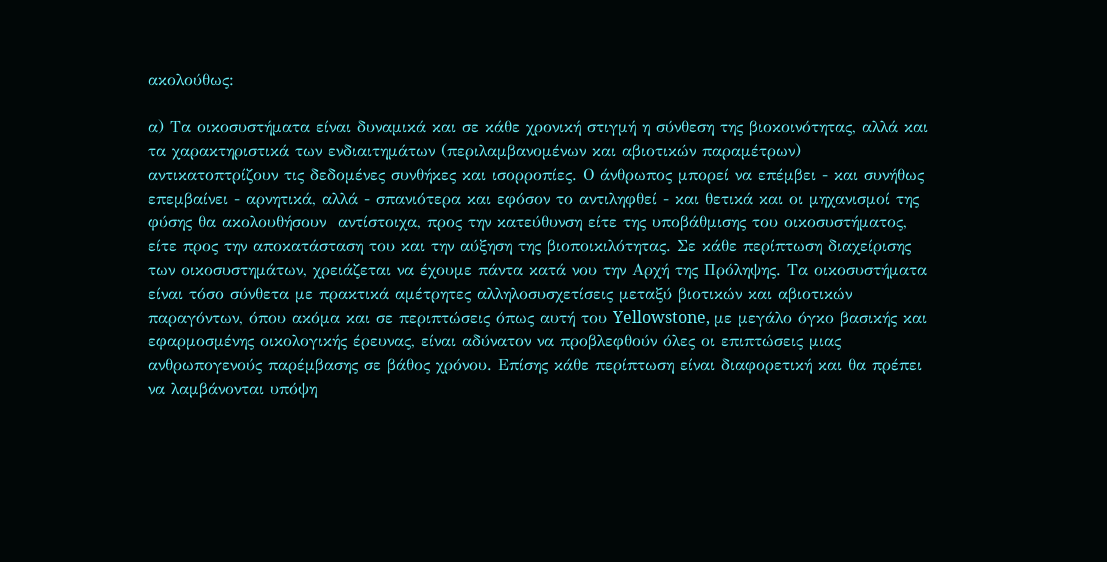ακολούθως:

α) Τα οικοσυστήματα είναι δυναμικά και σε κάθε χρονική στιγμή η σύνθεση της βιοκοινότητας, αλλά και τα χαρακτηριστικά των ενδιαιτημάτων (περιλαμβανομένων και αβιοτικών παραμέτρων) αντικατοπτρίζουν τις δεδομένες συνθήκες και ισορροπίες. Ο άνθρωπος μπορεί να επέμβει - και συνήθως επεμβαίνει - αρνητικά, αλλά - σπανιότερα και εφόσον το αντιληφθεί - και θετικά και οι μηχανισμοί της φύσης θα ακολουθήσουν  αντίστοιχα, προς την κατεύθυνση είτε της υποβάθμισης του οικοσυστήματος, είτε προς την αποκατάσταση του και την αύξηση της βιοποικιλότητας. Σε κάθε περίπτωση διαχείρισης των οικοσυστημάτων, χρειάζεται να έχουμε πάντα κατά νου την Αρχή της Πρόληψης. Τα οικοσυστήματα είναι τόσο σύνθετα με πρακτικά αμέτρητες αλληλοσυσχετίσεις μεταξύ βιοτικών και αβιοτικών παραγόντων, όπου ακόμα και σε περιπτώσεις όπως αυτή του Yellowstone, με μεγάλο όγκο βασικής και εφαρμοσμένης οικολογικής έρευνας, είναι αδύνατον να προβλεφθούν όλες οι επιπτώσεις μιας ανθρωπογενούς παρέμβασης σε βάθος χρόνου. Επίσης κάθε περίπτωση είναι διαφορετική και θα πρέπει να λαμβάνονται υπόψη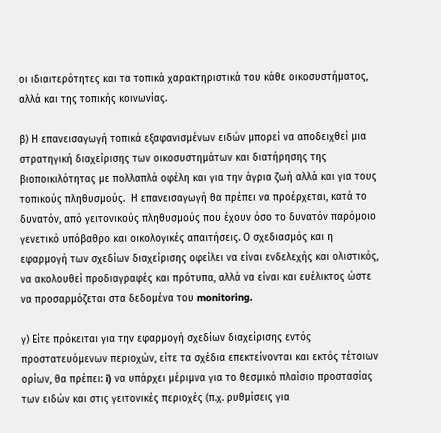οι ιδιαιτερότητες και τα τοπικά χαρακτηριστικά του κάθε οικοσυστήματος, αλλά και της τοπικής κοινωνίας.

β) Η επανεισαγωγή τοπικά εξαφανισμένων ειδών μπορεί να αποδειχθεί μια στρατηγική διαχείρισης των οικοσυστημάτων και διατήρησης της βιοποικιλότητας με πολλαπλά οφέλη και για την άγρια ζωή αλλά και για τους τοπικούς πληθυσμούς.  Η επανεισαγωγή θα πρέπει να προέρχεται, κατά το δυνατόν, από γειτονικούς πληθυσμούς που έχουν όσο το δυνατόν παρόμοιο γενετικό υπόβαθρο και οικολογικές απαιτήσεις. Ο σχεδιασμός και η εφαρμογή των σχεδίων διαχείρισης οφείλει να είναι ενδελεχής και ολιστικός, να ακολουθεί προδιαγραφές και πρότυπα, αλλά να είναι και ευέλικτος ώστε να προσαρμόζεται στα δεδομένα του monitoring.

γ) Είτε πρόκειται για την εφαρμογή σχεδίων διαχείρισης εντός προστατευόμενων περιοχών, είτε τα σχέδια επεκτείνονται και εκτός τέτοιων ορίων, θα πρέπει: i) να υπάρχει μέριμνα για το θεσμικό πλαίσιο προστασίας των ειδών και στις γειτονικές περιοχές (π.χ. ρυθμίσεις για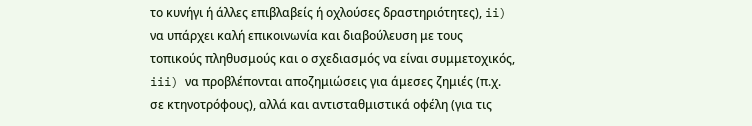το κυνήγι ή άλλες επιβλαβείς ή οχλούσες δραστηριότητες), ii) να υπάρχει καλή επικοινωνία και διαβούλευση με τους τοπικούς πληθυσμούς και ο σχεδιασμός να είναι συμμετοχικός,  iii) να προβλέπονται αποζημιώσεις για άμεσες ζημιές (π.χ. σε κτηνοτρόφους), αλλά και αντισταθμιστικά οφέλη (για τις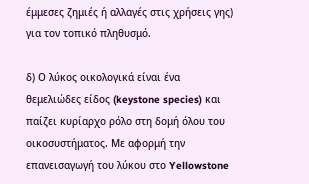έμμεσες ζημιές ή αλλαγές στις χρήσεις γης) για τον τοπικό πληθυσμό.

δ) Ο λύκος οικολογικά είναι ένα θεμελιώδες είδος (keystone species) και παίζει κυρίαρχο ρόλο στη δομή όλου του οικοσυστήματος. Με αφορμή την επανεισαγωγή του λύκου στο Yellowstone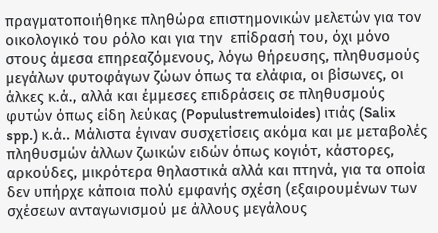πραγματοποιήθηκε πληθώρα επιστημονικών μελετών για τον οικολογικό του ρόλο και για την  επίδρασή του, όχι μόνο στους άμεσα επηρεαζόμενους, λόγω θήρευσης, πληθυσμούς μεγάλων φυτοφάγων ζώων όπως τα ελάφια, οι βίσωνες, οι άλκες κ.ά., αλλά και έμμεσες επιδράσεις σε πληθυσμούς φυτών όπως είδη λεύκας (Populustremuloides) ιτιάς (Salix spp.) κ.ά.. Μάλιστα έγιναν συσχετίσεις ακόμα και με μεταβολές πληθυσμών άλλων ζωικών ειδών όπως κογιότ, κάστορες, αρκούδες, μικρότερα θηλαστικά αλλά και πτηνά, για τα οποία δεν υπήρχε κάποια πολύ εμφανής σχέση (εξαιρουμένων των σχέσεων ανταγωνισμού με άλλους μεγάλους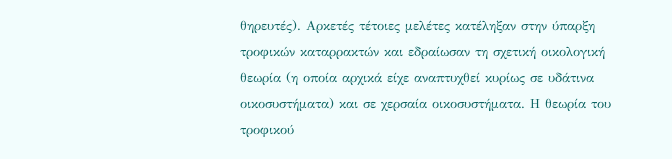θηρευτές). Αρκετές τέτοιες μελέτες κατέληξαν στην ύπαρξη τροφικών καταρρακτών και εδραίωσαν τη σχετική οικολογική θεωρία (η οποία αρχικά είχε αναπτυχθεί κυρίως σε υδάτινα οικοσυστήματα) και σε χερσαία οικοσυστήματα. Η θεωρία του τροφικού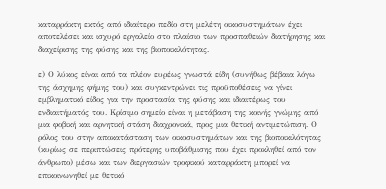καταρράκτη εκτός από ιδιαίτερο πεδίο στη μελέτη οικοσυστημάτων έχει αποτελέσει και ισχυρό εργαλείο στο πλαίσιο των προσπαθειών διατήρησης και διαχείρισης της φύσης και της βιοποικιλότητας.

ε) Ο λύκος είναι από τα πλέον ευρέως γνωστά είδη (συνήθως βέβαια λόγω της άσχημης φήμης του) και συγκεντρώνει τις προϋποθέσεις να γίνει εμβληματικό είδος για την προστασία της φύσης και ιδιαιτέρως του ενδιαιτήματός του. Κρίσιμο σημείο είναι η μετάβαση της κοινής γνώμης από μια φοβική και αρνητική στάση διαχρονικά, προς μια θετική αντιμετώπιση. Ο ρόλος του στην αποκατάσταση των οικοσυστημάτων και της βιοποικιλότητας (κυρίως σε περιπτώσεις πρότερης υποβάθμισης που έχει προκληθεί από τον άνθρωπο) μέσω και των διεργασιών τροφικού καταρράκτη μπορεί να επικοινωνηθεί με θετικό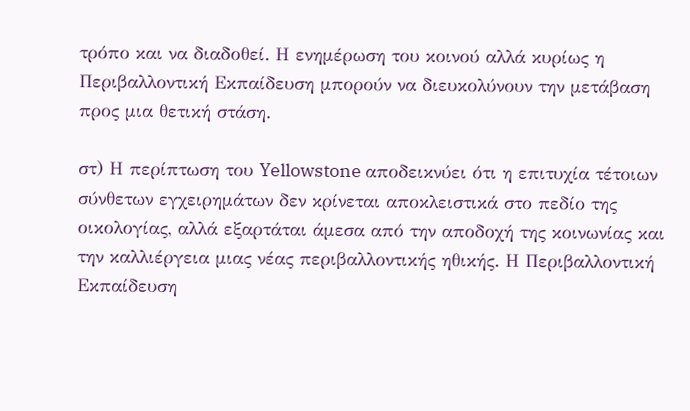τρόπο και να διαδοθεί. Η ενημέρωση του κοινού αλλά κυρίως η Περιβαλλοντική Εκπαίδευση μπορούν να διευκολύνουν την μετάβαση προς μια θετική στάση.

στ) Η περίπτωση του Yellowstone αποδεικνύει ότι η επιτυχία τέτοιων σύνθετων εγχειρημάτων δεν κρίνεται αποκλειστικά στο πεδίο της οικολογίας, αλλά εξαρτάται άμεσα από την αποδοχή της κοινωνίας και την καλλιέργεια μιας νέας περιβαλλοντικής ηθικής. Η Περιβαλλοντική Εκπαίδευση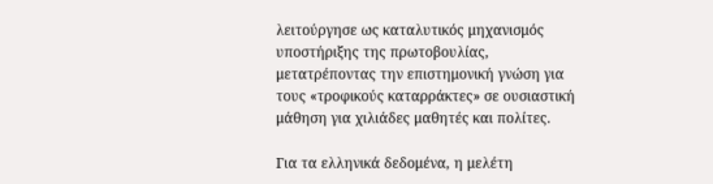λειτούργησε ως καταλυτικός μηχανισμός υποστήριξης της πρωτοβουλίας, μετατρέποντας την επιστημονική γνώση για τους «τροφικούς καταρράκτες» σε ουσιαστική μάθηση για χιλιάδες μαθητές και πολίτες.

Για τα ελληνικά δεδομένα, η μελέτη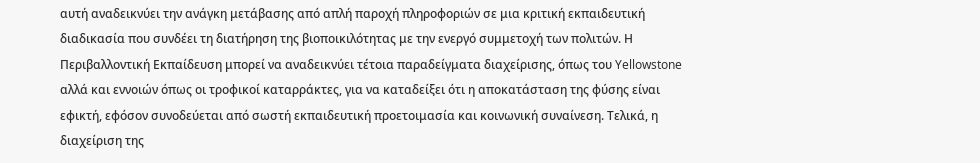αυτή αναδεικνύει την ανάγκη μετάβασης από απλή παροχή πληροφοριών σε μια κριτική εκπαιδευτική διαδικασία που συνδέει τη διατήρηση της βιοποικιλότητας με την ενεργό συμμετοχή των πολιτών. Η Περιβαλλοντική Εκπαίδευση μπορεί να αναδεικνύει τέτοια παραδείγματα διαχείρισης, όπως του Yellowstone αλλά και εννοιών όπως οι τροφικοί καταρράκτες, για να καταδείξει ότι η αποκατάσταση της φύσης είναι εφικτή, εφόσον συνοδεύεται από σωστή εκπαιδευτική προετοιμασία και κοινωνική συναίνεση. Τελικά, η διαχείριση της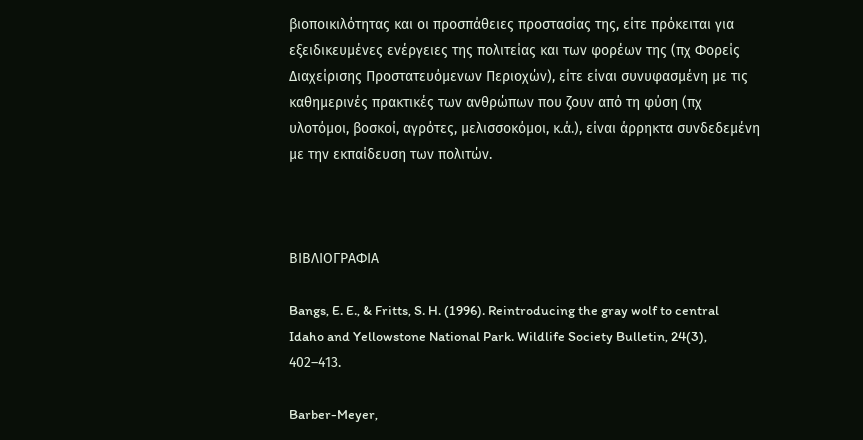βιοποικιλότητας και οι προσπάθειες προστασίας της, είτε πρόκειται για εξειδικευμένες ενέργειες της πολιτείας και των φορέων της (πχ Φορείς Διαχείρισης Προστατευόμενων Περιοχών), είτε είναι συνυφασμένη με τις καθημερινές πρακτικές των ανθρώπων που ζουν από τη φύση (πχ υλοτόμοι, βοσκοί, αγρότες, μελισσοκόμοι, κ.ά.), είναι άρρηκτα συνδεδεμένη με την εκπαίδευση των πολιτών.



ΒΙΒΛΙΟΓΡΑΦΙΑ

Bangs, E. E., & Fritts, S. H. (1996). Reintroducing the gray wolf to central Idaho and Yellowstone National Park. Wildlife Society Bulletin, 24(3), 402–413.

Barber-Meyer,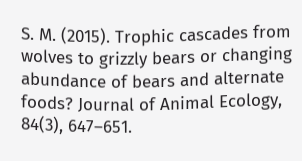S. M. (2015). Trophic cascades from wolves to grizzly bears or changing abundance of bears and alternate foods? Journal of Animal Ecology, 84(3), 647–651.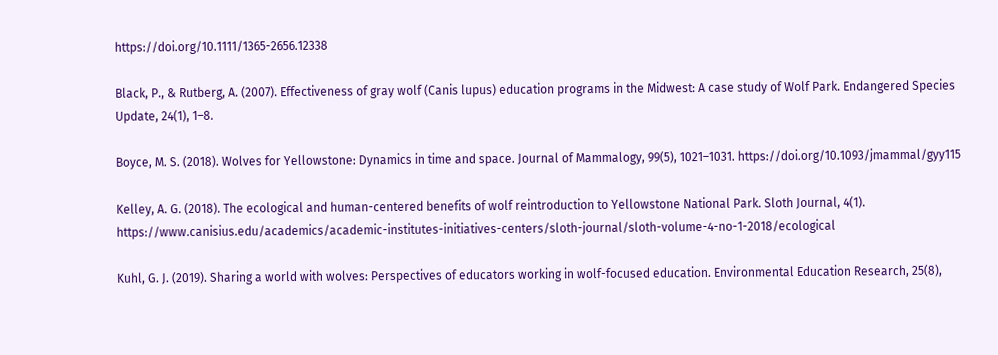https://doi.org/10.1111/1365-2656.12338

Black, P., & Rutberg, A. (2007). Effectiveness of gray wolf (Canis lupus) education programs in the Midwest: A case study of Wolf Park. Endangered Species Update, 24(1), 1–8.

Boyce, M. S. (2018). Wolves for Yellowstone: Dynamics in time and space. Journal of Mammalogy, 99(5), 1021–1031. https://doi.org/10.1093/jmammal/gyy115

Kelley, A. G. (2018). The ecological and human-centered benefits of wolf reintroduction to Yellowstone National Park. Sloth Journal, 4(1). https://www.canisius.edu/academics/academic-institutes-initiatives-centers/sloth-journal/sloth-volume-4-no-1-2018/ecological

Kuhl, G. J. (2019). Sharing a world with wolves: Perspectives of educators working in wolf-focused education. Environmental Education Research, 25(8),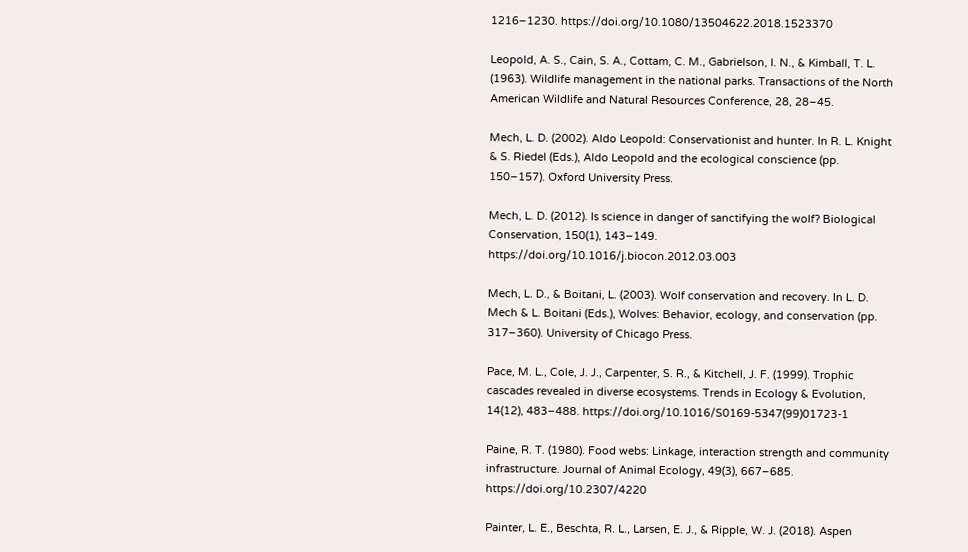1216–1230. https://doi.org/10.1080/13504622.2018.1523370

Leopold, A. S., Cain, S. A., Cottam, C. M., Gabrielson, I. N., & Kimball, T. L. (1963). Wildlife management in the national parks. Transactions of the North American Wildlife and Natural Resources Conference, 28, 28–45.

Mech, L. D. (2002). Aldo Leopold: Conservationist and hunter. In R. L. Knight & S. Riedel (Eds.), Aldo Leopold and the ecological conscience (pp. 150–157). Oxford University Press.

Mech, L. D. (2012). Is science in danger of sanctifying the wolf? Biological Conservation, 150(1), 143–149. https://doi.org/10.1016/j.biocon.2012.03.003

Mech, L. D., & Boitani, L. (2003). Wolf conservation and recovery. In L. D. Mech & L. Boitani (Eds.), Wolves: Behavior, ecology, and conservation (pp. 317–360). University of Chicago Press.

Pace, M. L., Cole, J. J., Carpenter, S. R., & Kitchell, J. F. (1999). Trophic cascades revealed in diverse ecosystems. Trends in Ecology & Evolution, 14(12), 483–488. https://doi.org/10.1016/S0169-5347(99)01723-1

Paine, R. T. (1980). Food webs: Linkage, interaction strength and community infrastructure. Journal of Animal Ecology, 49(3), 667–685. https://doi.org/10.2307/4220

Painter, L. E., Beschta, R. L., Larsen, E. J., & Ripple, W. J. (2018). Aspen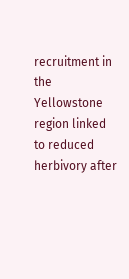recruitment in the Yellowstone region linked to reduced herbivory after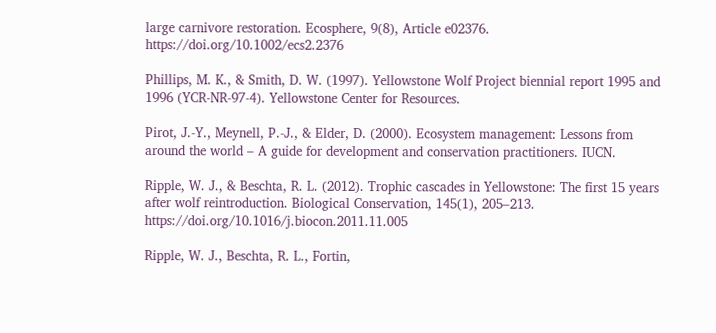large carnivore restoration. Ecosphere, 9(8), Article e02376. https://doi.org/10.1002/ecs2.2376

Phillips, M. K., & Smith, D. W. (1997). Yellowstone Wolf Project biennial report 1995 and 1996 (YCR-NR-97-4). Yellowstone Center for Resources.

Pirot, J.-Y., Meynell, P.-J., & Elder, D. (2000). Ecosystem management: Lessons from around the world – A guide for development and conservation practitioners. IUCN.

Ripple, W. J., & Beschta, R. L. (2012). Trophic cascades in Yellowstone: The first 15 years after wolf reintroduction. Biological Conservation, 145(1), 205–213. https://doi.org/10.1016/j.biocon.2011.11.005

Ripple, W. J., Beschta, R. L., Fortin,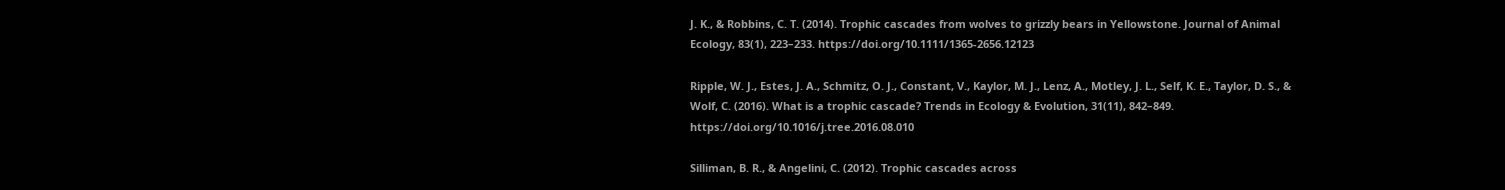J. K., & Robbins, C. T. (2014). Trophic cascades from wolves to grizzly bears in Yellowstone. Journal of Animal Ecology, 83(1), 223–233. https://doi.org/10.1111/1365-2656.12123

Ripple, W. J., Estes, J. A., Schmitz, O. J., Constant, V., Kaylor, M. J., Lenz, A., Motley, J. L., Self, K. E., Taylor, D. S., & Wolf, C. (2016). What is a trophic cascade? Trends in Ecology & Evolution, 31(11), 842–849. https://doi.org/10.1016/j.tree.2016.08.010

Silliman, B. R., & Angelini, C. (2012). Trophic cascades across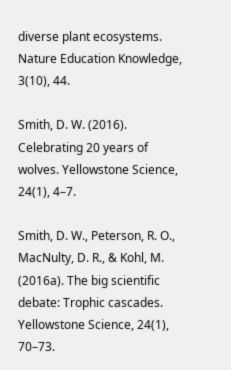diverse plant ecosystems. Nature Education Knowledge, 3(10), 44.

Smith, D. W. (2016). Celebrating 20 years of wolves. Yellowstone Science, 24(1), 4–7.

Smith, D. W., Peterson, R. O., MacNulty, D. R., & Kohl, M. (2016a). The big scientific debate: Trophic cascades. Yellowstone Science, 24(1), 70–73.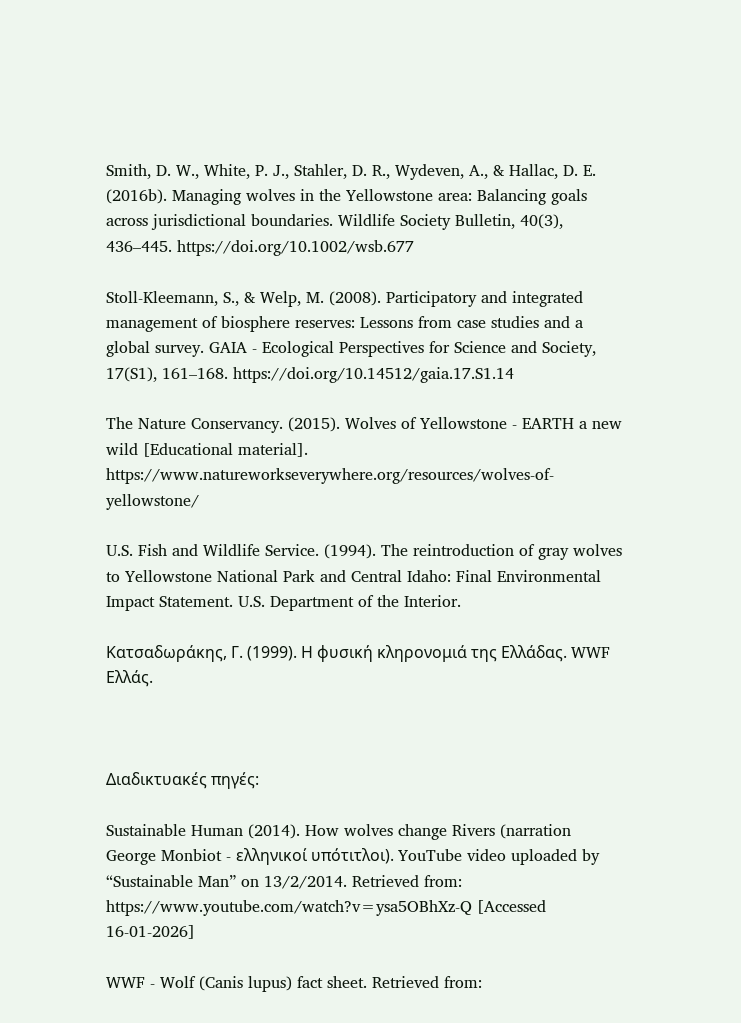Smith, D. W., White, P. J., Stahler, D. R., Wydeven, A., & Hallac, D. E. (2016b). Managing wolves in the Yellowstone area: Balancing goals across jurisdictional boundaries. Wildlife Society Bulletin, 40(3), 436–445. https://doi.org/10.1002/wsb.677

Stoll-Kleemann, S., & Welp, M. (2008). Participatory and integrated management of biosphere reserves: Lessons from case studies and a global survey. GAIA - Ecological Perspectives for Science and Society, 17(S1), 161–168. https://doi.org/10.14512/gaia.17.S1.14

The Nature Conservancy. (2015). Wolves of Yellowstone - EARTH a new wild [Educational material]. https://www.natureworkseverywhere.org/resources/wolves-of-yellowstone/

U.S. Fish and Wildlife Service. (1994). The reintroduction of gray wolves to Yellowstone National Park and Central Idaho: Final Environmental Impact Statement. U.S. Department of the Interior.

Κατσαδωράκης, Γ. (1999). Η φυσική κληρονομιά της Ελλάδας. WWF Ελλάς.



Διαδικτυακές πηγές:

Sustainable Human (2014). How wolves change Rivers (narration George Monbiot - ελληνικοί υπότιτλοι). YouTube video uploaded by “Sustainable Man” on 13/2/2014. Retrieved from: https://www.youtube.com/watch?v=ysa5OBhXz-Q [Accessed 16-01-2026]

WWF - Wolf (Canis lupus) fact sheet. Retrieved from: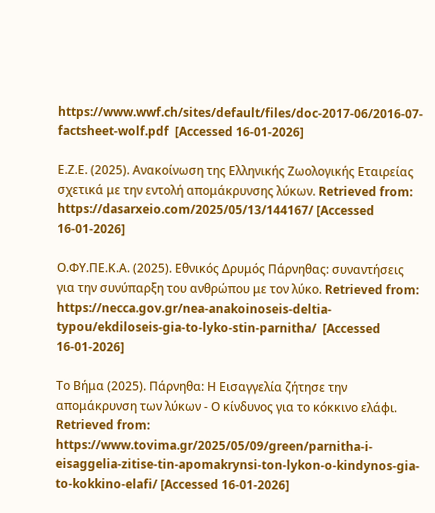https://www.wwf.ch/sites/default/files/doc-2017-06/2016-07-factsheet-wolf.pdf  [Accessed 16-01-2026]

Ε.Ζ.Ε. (2025). Ανακοίνωση της Ελληνικής Ζωολογικής Εταιρείας σχετικά με την εντολή απομάκρυνσης λύκων. Retrieved from: https://dasarxeio.com/2025/05/13/144167/ [Accessed 16-01-2026]

Ο.ΦΥ.ΠΕ.Κ.Α. (2025). Εθνικός Δρυμός Πάρνηθας: συναντήσεις για την συνύπαρξη του ανθρώπου με τον λύκο. Retrieved from: https://necca.gov.gr/nea-anakoinoseis-deltia-typou/ekdiloseis-gia-to-lyko-stin-parnitha/  [Accessed 16-01-2026]

Το Βήμα (2025). Πάρνηθα: Η Εισαγγελία ζήτησε την απομάκρυνση των λύκων - Ο κίνδυνος για το κόκκινο ελάφι. Retrieved from: https://www.tovima.gr/2025/05/09/green/parnitha-i-eisaggelia-zitise-tin-apomakrynsi-ton-lykon-o-kindynos-gia-to-kokkino-elafi/ [Accessed 16-01-2026]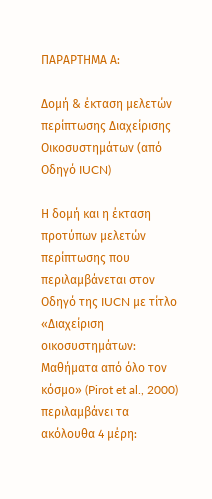ΠΑΡΑΡΤΗΜΑ Α:

Δομή & έκταση μελετών περίπτωσης Διαχείρισης Οικοσυστημάτων (από Οδηγό IUCN)

Η δομή και η έκταση προτύπων μελετών περίπτωσης που περιλαμβάνεται στον Οδηγό της IUCN με τίτλο «Διαχείριση οικοσυστημάτων: Μαθήματα από όλο τον κόσμο» (Pirot et al., 2000) περιλαμβάνει τα ακόλουθα 4 μέρη: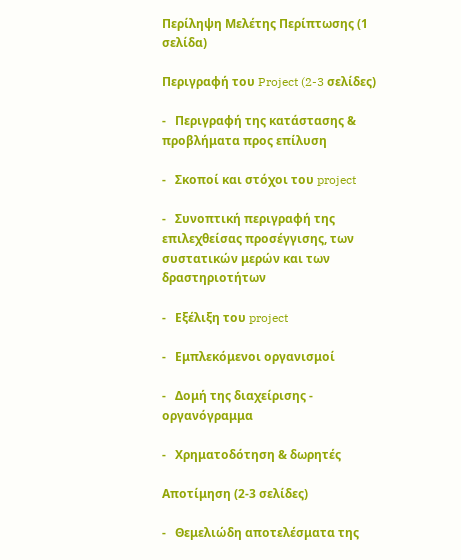Περίληψη Μελέτης Περίπτωσης (1 σελίδα)

Περιγραφή του Project (2-3 σελίδες)

-   Περιγραφή της κατάστασης & προβλήματα προς επίλυση

-   Σκοποί και στόχοι του project

-   Συνοπτική περιγραφή της επιλεχθείσας προσέγγισης, των συστατικών μερών και των δραστηριοτήτων

-   Εξέλιξη του project

-   Εμπλεκόμενοι οργανισμοί

-   Δομή της διαχείρισης - οργανόγραμμα

-   Χρηματοδότηση & δωρητές

Αποτίμηση (2-3 σελίδες)

-   Θεμελιώδη αποτελέσματα της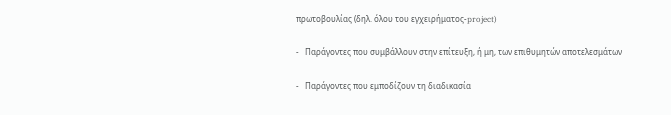πρωτοβουλίας (δηλ. όλου του εγχειρήματος-project)

-   Παράγοντες που συμβάλλουν στην επίτευξη, ή μη, των επιθυμητών αποτελεσμάτων

-   Παράγοντες που εμποδίζουν τη διαδικασία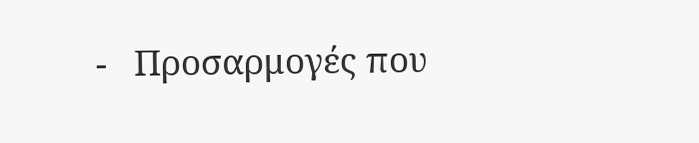-   Προσαρμογές που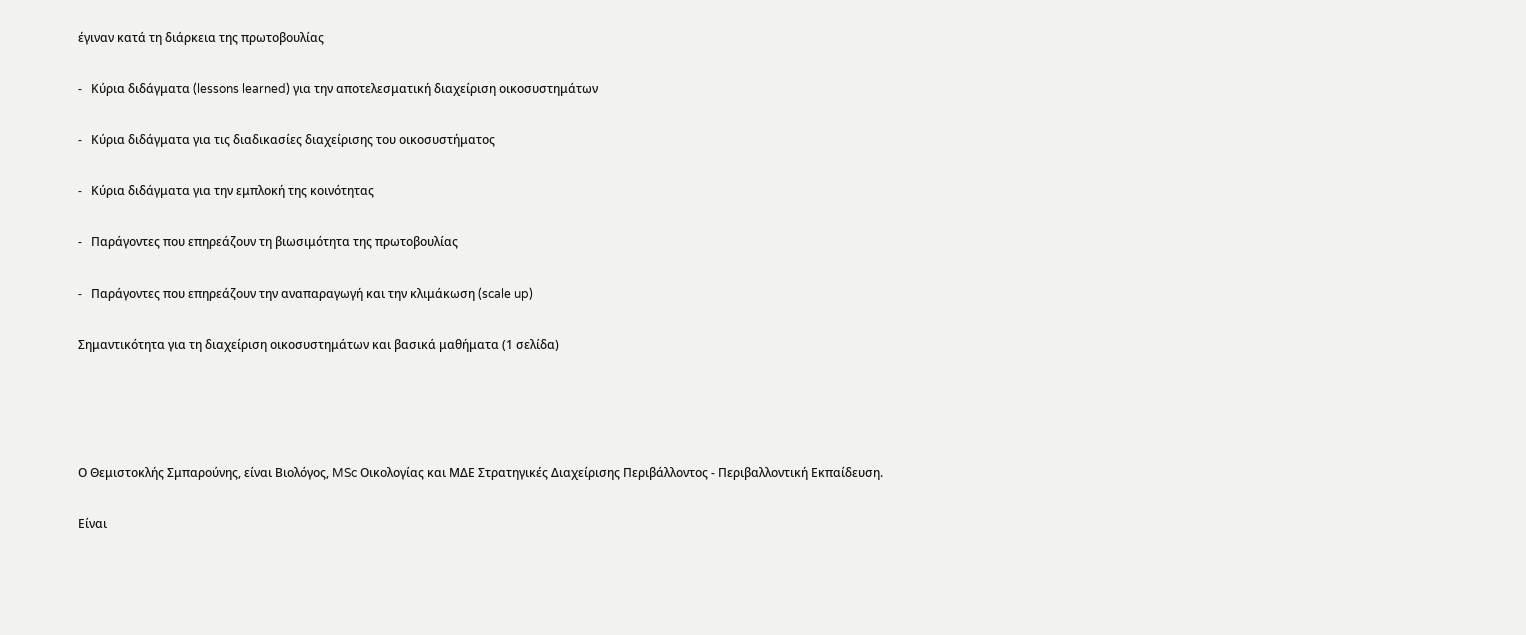έγιναν κατά τη διάρκεια της πρωτοβουλίας

-   Κύρια διδάγματα (lessons learned) για την αποτελεσματική διαχείριση οικοσυστημάτων

-   Κύρια διδάγματα για τις διαδικασίες διαχείρισης του οικοσυστήματος

-   Κύρια διδάγματα για την εμπλοκή της κοινότητας

-   Παράγοντες που επηρεάζουν τη βιωσιμότητα της πρωτοβουλίας

-   Παράγοντες που επηρεάζουν την αναπαραγωγή και την κλιμάκωση (scale up)

Σημαντικότητα για τη διαχείριση οικοσυστημάτων και βασικά μαθήματα (1 σελίδα)




Ο Θεμιστοκλής Σμπαρούνης, είναι Βιολόγος, MSc Οικολογίας και ΜΔΕ Στρατηγικές Διαχείρισης Περιβάλλοντος - Περιβαλλοντική Εκπαίδευση.

Είναι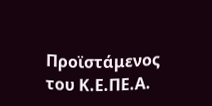Προϊστάμενος του Κ.Ε.ΠΕ.Α.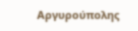Αργυρούπολης